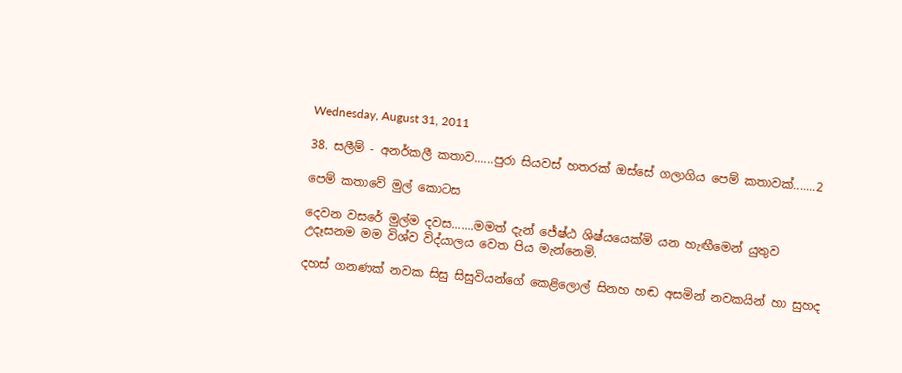Wednesday, August 31, 2011

38. සලීම් - අනර්කලී කතාව......පුරා සියවස් හතරක් ඔස්සේ ගලාගිය පෙම් කතාවක්.......2

පෙම් කතාවේ මුල් කොටස

දෙවන වසරේ මුල්ම දවස.......මමත් දැන් ජේෂ්ඨ ශිෂ්යයෙක්මි යන හැඟීමෙන් යුතුව උදෑසනම මම විශ්ව විද්යාලය වෙත පිය මැන්නෙමි.

දහස් ගනණක් නවක සිසු සිසුවියන්ගේ කෙළිලොල් සිනහ හඬ අසමින් නවකයින් හා සුහද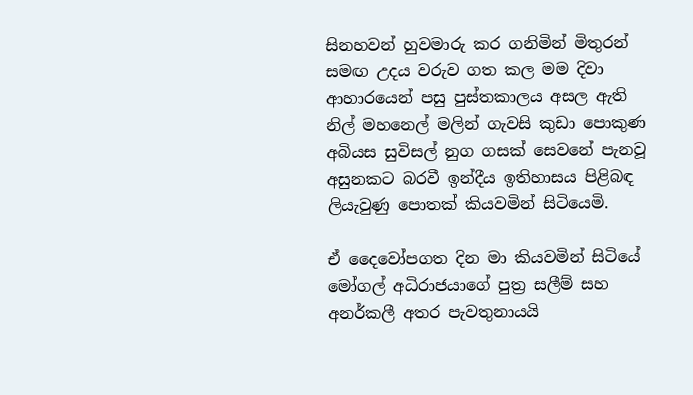සිනහවන් හුවමාරු කර ගනිමින් මිතුරන් සමඟ උදය වරුව ගත කල මම දිවා ආහාරයෙන් පසු පුස්තකාලය අසල ඇති නිල් මහනෙල් මලින් ගැවසි කුඩා පොකුණ අබියස සුවිසල් නුග ගසක් සෙවනේ පැනවූ අසුනකට බරවී ඉන්දීය ඉතිහාසය පිළිබඳ ලියැවුණු පොතක් කියවමින් සිටියෙමි.

ඒ දෛවෝපගත දින මා කියවමින් සිටියේ මෝගල් අධිරාජයාගේ පුත්‍ර සලීම් සහ අනර්කලී අතර පැවතුනායයි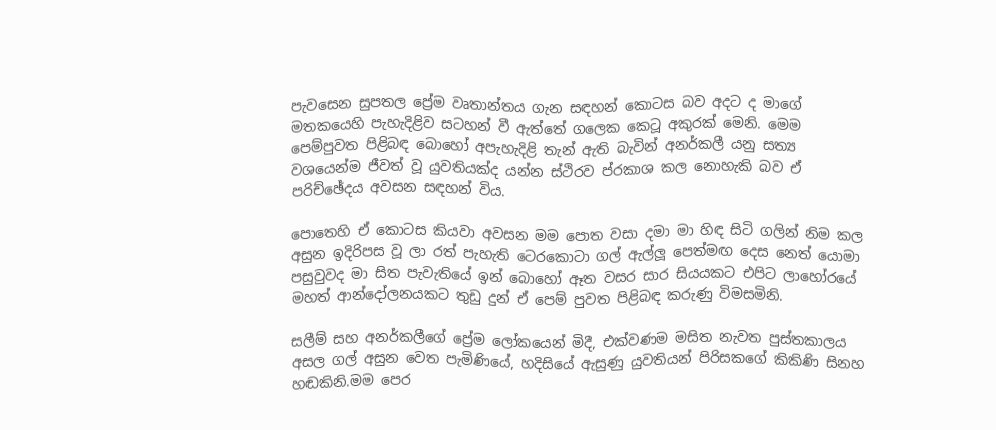පැවසෙන සුපතල ප්‍රේම වෘතාන්තය ගැන සඳහන් කොටස බව අදට ද මාගේ මතකයෙහි පැහැදිළිව සටහන් වී ඇත්තේ ගලෙක කෙටූ අකුරක් මෙනි. මෙම පෙම්පුවත පිළිබඳ බොහෝ අපැහැදිළි තැන් ඇති බැවින් අනර්කලී යනු සත්‍ය වශයෙන්ම ජීවත් වූ යුවතියක්ද යන්න ස්ථිරව ප්රකාශ කල නොහැකි බව ඒ පරිච්ඡේදය අවසන සඳහන් විය.

පොතෙහි ඒ කොටස කියවා අවසන මම පොත වසා දමා මා හිඳ සිටි ගලින් නිම කල අසුන ඉදිරිපස වූ ලා රත් පැහැති ටෙරකොටා ගල් ඇල්ලූ පෙත්මඟ දෙස නෙත් යොමා පසුවුවද මා සිත පැවැතියේ ඉන් බොහෝ ඈත වසර සාර සියයකට එපිට ලාහෝරයේ මහත් ආන්දෝලනයකට තුඩු දුන් ඒ පෙම් පුවත පිළිබඳ කරුණු විමසමිනි.

සලීම් සහ අනර්කලීගේ ප්‍රේම ලෝකයෙන් මිදී, එක්වණම මසිත නැවත පුස්තකාලය අසල ගල් අසුන වෙත පැමිණියේ, හදිසියේ ඇසුණු යුවතියන් පිරිසකගේ කිකිණි සිනහ හඬකිනි.මම පෙර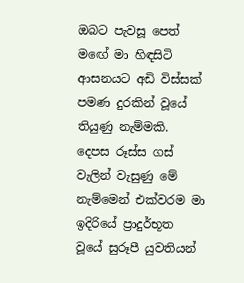ඔබට පැවසූ පෙත් මඟේ මා හිඳසිටි ආසනයට අඩි විස්සක් පමණ දුරකින් වූයේ තියුණු නැම්මකි. දෙපස රූස්ස ගස් වැලින් වැසුණු මේ නැම්මෙන් එක්වරම මා ඉදිරියේ ප්‍රාදුර්භූත වූයේ සුරූපී යුවතියන්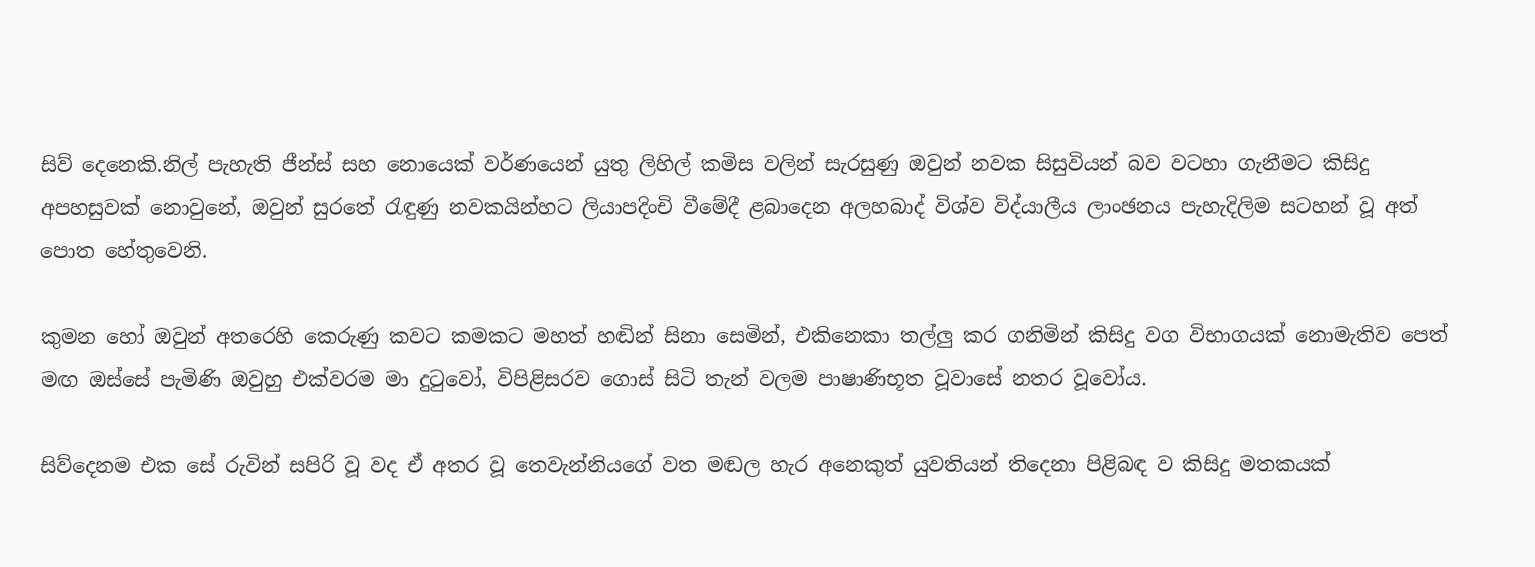සිව් දෙනෙකි.නිල් පැහැති ජීන්ස් සහ නොයෙක් වර්ණයෙන් යුතු ලිහිල් කමිස වලින් සැරසුණු ඔවුන් නවක සිසුවියන් බව වටහා ගැනීමට කිසිදු අපහසුවක් නොවුනේ, ඔවුන් සුරතේ රැඳුණු නවකයින්හට ලියාපදිංචි වීමේදී ළබාදෙන අලහබාද් විශ්ව විද්යාලීය ලාංඡනය පැහැදිලිම සටහන් වූ අත් පොත හේතුවෙනි.

කුමන හෝ ඔවුන් අතරෙහි කෙරුණු කවට කමකට මහත් හඬින් සිනා සෙමින්, එකිනෙකා තල්ලු කර ගනිමින් කිසිදු වග විභාගයක් නොමැතිව පෙත් මඟ ඔස්සේ පැමිණි ඔවුහු එක්වරම මා දුටුවෝ, විපිළිසරව ගොස් සිටි තැන් වලම පාෂාණිභූත වූවාසේ නතර වූවෝය.

සිව්දෙනම එක සේ රුවින් සපිරි වූ වද ඒ අතර වූ තෙවැන්නියගේ වත මඬල හැර අනෙකුත් යුවතියන් තිදෙනා පිළිබඳ ව කිසිදු මතකයක්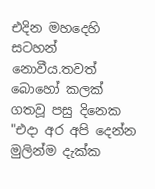එදින මහදෙහි සටහන් නොවීය.තවත් බොහෝ කලක් ගතවූ පසු දිනෙක "එදා අර අපි දෙන්න මුලින්ම දැක්ක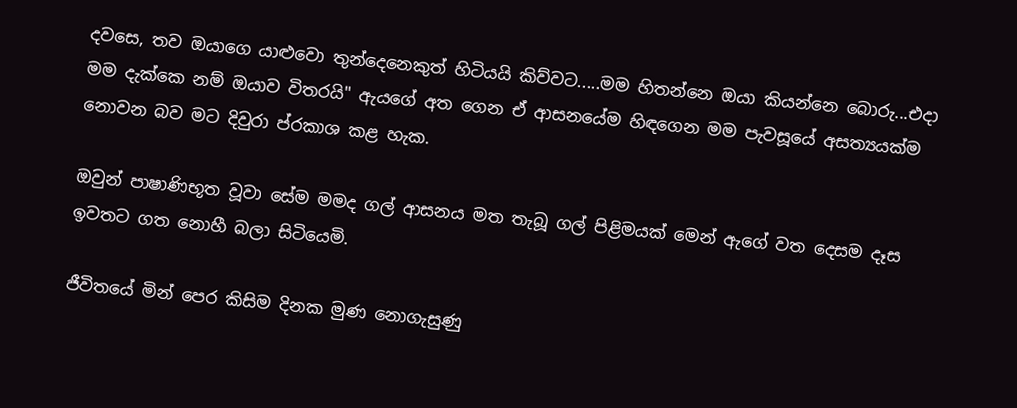දවසෙ, තව ඔයාගෙ යාළුවො තුන්දෙනෙකුත් හිටියයි කිව්වට.....මම හිතන්නෙ ඔයා කියන්නෙ බොරු...එදා මම දැක්කෙ නම් ඔයාව විතරයි" ඇයගේ අත ගෙන ඒ ආසනයේම හිඳගෙන මම පැවසූයේ අසත්‍යයක්ම නොවන බව මට දිවුරා ප්රකාශ කළ හැක.

ඔවුන් පාෂාණිභූත වූවා සේම මමද ගල් ආසනය මත තැබූ ගල් පිළිමයක් මෙන් ඇගේ වත දෙසම දෑස ඉවතට ගත නොහී බලා සිටියෙමි.

ජීවිතයේ මින් පෙර කිසිම දිනක මුණ නොගැසුණු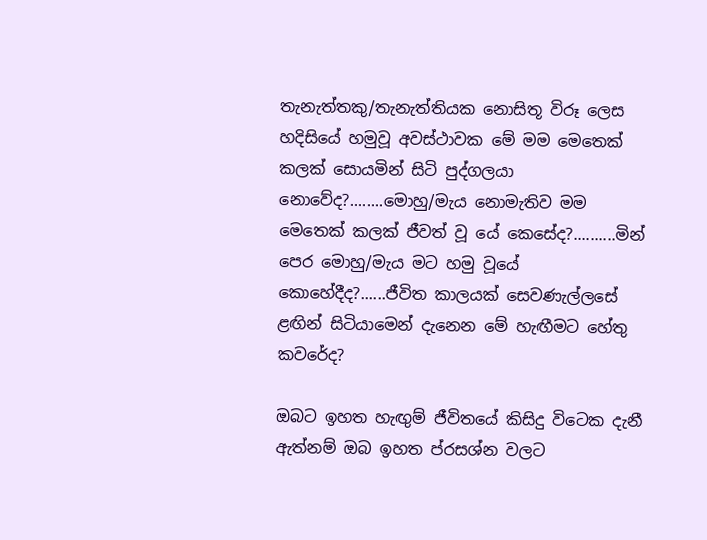තැනැත්තකු/තැනැත්තියක නොසිතූ විරූ ලෙස හදිසියේ හමුවූ අවස්ථාවක මේ මම මෙතෙක් කලක් සොයමින් සිටි පුද්ගලයා නොවේද?........මොහු/මැය නොමැතිව මම මෙතෙක් කලක් ජීවත් වූ යේ කෙසේද?..........මින් පෙර මොහු/මැය මට හමු වූයේ කොහේදීද?......ජීවිත කාලයක් සෙවණැල්ලසේ ළඟින් සිටියාමෙන් දැනෙන මේ හැඟීමට හේතු කවරේද?

ඔබට ඉහත හැඟුම් ජීවිතයේ කිසිදු විටෙක දැනී ඇත්නම් ඔබ ඉහත ප්රසශ්න වලට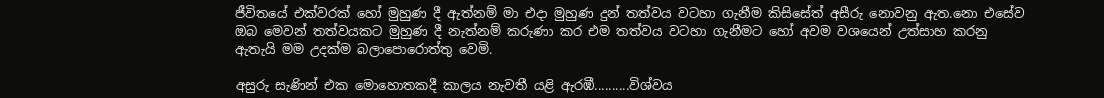ජීවිතයේ එක්වරක් හෝ මුහුණ දී ඇත්නම් මා එදා මුහුණ දුන් තත්වය වටහා ගැනීම කිසිසේත් අසීරු නොවනු ඇත.නො එසේව ඔබ මෙවන් තත්වයකට මුහුණ දී නැත්නම් කරුණා කර එම තත්වය වටහා ගැනීමට හෝ අවම වශයෙන් උත්සාහ කරනු ඇතැයි මම උදක්ම බලාපොරොත්තු වෙමි.

අසුරු සැණින් එක මොහොතකදී කාලය නැවතී යළි ඇරඹී..........විශ්වය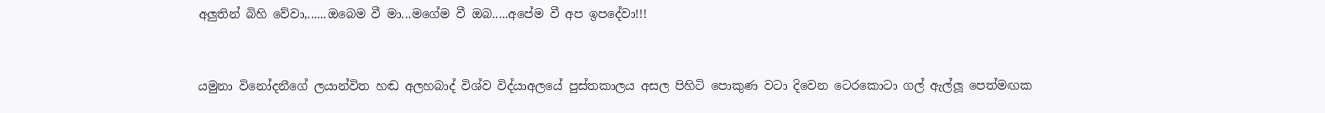අලුතින් බිහි වේවා,......ඔබෙම වී මා...මගේම වී ඔබ.....අපේම වී අප ඉපදේවා!!!



යමුනා විනෝදනීගේ ලයාන්විත හඬ අලහබාද් විශ්ව විද්යාඅලයේ පුස්තකාලය අසල පිහිටි පොකුණ වටා දිවෙන ටෙරකොටා ගල් ඇල්ලූ පෙත්මඟක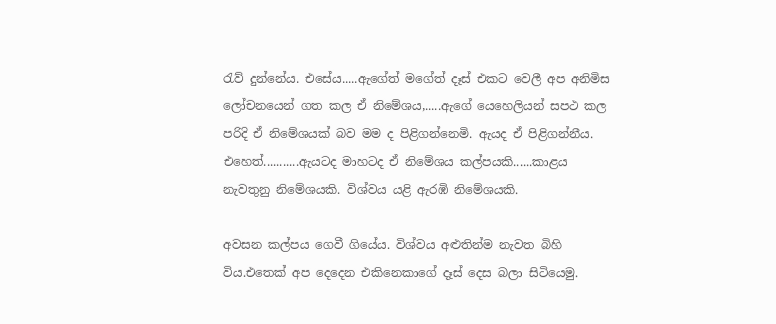රැව් දුන්නේය. එසේය.....ඇගේත් මගේත් දෑස් එකට වෙලී අප අනිමිස ලෝචනයෙන් ගත කල ඒ නිමේශය,.....ඇගේ යෙහෙලියන් සපථ කල පරිදි ඒ නිමේශයක් බව මම ද පිළිගන්නෙමි. ඇයද ඒ පිළිගන්නීය. එහෙත්...........ඇයටද මාහටද ඒ නිමේශය කල්පයකි......කාළය නැවතුනු නිමේශයකි. විශ්වය යළි ඇරඹි නිමේශයකි.

අවසන කල්පය ගෙවී ගියේය. විශ්වය අළුතින්ම නැවත බිහි විය.එතෙක් අප දෙදෙන එකිනෙකාගේ දෑස් දෙස බලා සිටියෙමු.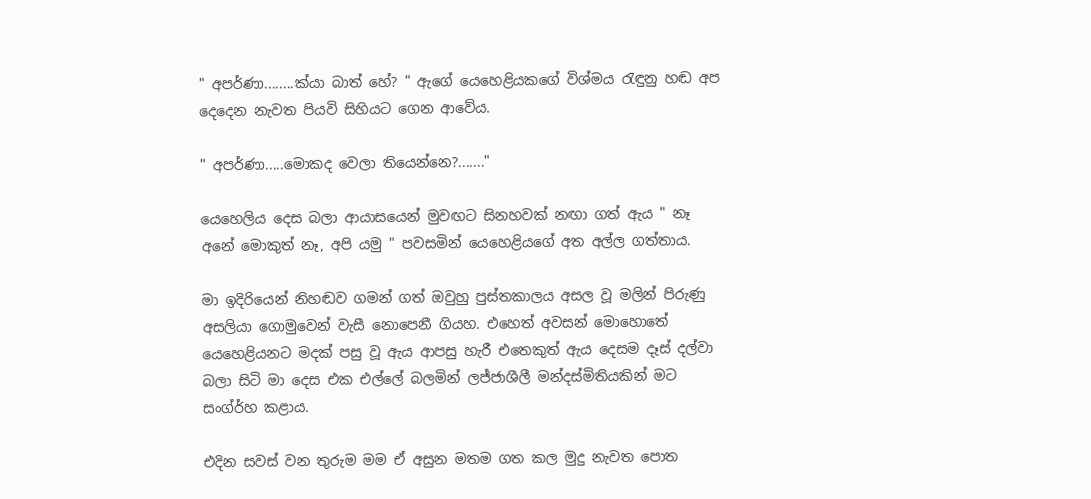" අපර්ණා........ක්යා බාත් හේ? " ඇගේ යෙහෙළියකගේ විශ්මය රැඳුනු හඬ අප දෙදෙන නැවත පියවි සිහියට ගෙන ආවේය.

" අපර්ණා.....මොකද වෙලා තියෙන්නෙ?......."

යෙහෙලිය දෙස බලා ආයාසයෙන් මුවඟට සිනහවක් නඟා ගත් ඇය " නෑ අනේ මොකුත් නෑ, අපි යමු " පවසමින් යෙහෙළියගේ අත අල්ල ගත්තාය.

මා ඉදිරියෙන් නිහඬව ගමන් ගත් ඔවුහු පුස්තකාලය අසල වූ මලින් පිරුණු අසලියා ගොමුවෙන් වැසී නොපෙනී ගියහ. එහෙත් අවසන් මොහොතේ යෙහෙළියනට මදක් පසු වූ ඇය ආපසු හැරී එතෙකුත් ඇය දෙසම දෑස් දල්වා බලා සිටි මා දෙස එක එල්ලේ බලමින් ලජ්ජාශීලී මන්දස්මිතියකින් මට සංග්ර්හ කළාය.

එදින සවස් වන තුරුම මම ඒ අසුන මතම ගත කල මුදු නැවත පොත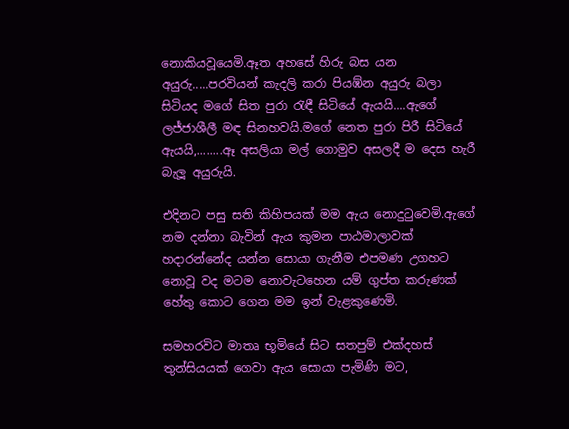නොකියවූයෙමි.ඈත අහසේ හිරු බස යන අයුරු.....පරවියන් කැදලි කරා පියඹ්න අයුරු බලා සිටියද මගේ සිත පුරා රැඳී සිටියේ ඇයයි....ඇගේ ලජ්ජාශීලී මඳ සිනහවයි.මගේ නෙත පුරා පිරී සිටියේ ඇයයි,........ඈ අසලියා මල් ගොමුව අසලදී ම දෙස හැරී බැලූ අයුරුයි.

එදිනට පසු සති කිහිපයක් මම ඇය නොදුටුවෙමි.ඇගේ නම දන්නා බැවින් ඇය කුමන පාඨමාලාවක් හදාරන්නේද යන්න සොයා ගැනීම එපමණ උගහට නොවූ වද මටම නොවැටහෙන යම් ගුප්ත කරුණක් හේතු කොට ගෙන මම ඉන් වැළකුණෙමි.

සමහරවිට මාතෘ භූමියේ සිට සතපුම් එක්දහස් තුන්සියයක් ගෙවා ඇය සොයා පැමිණි මට,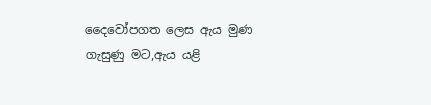දෛවෝපගත ලෙස ඇය මුණ ගැසුණු මට,ඇය යළි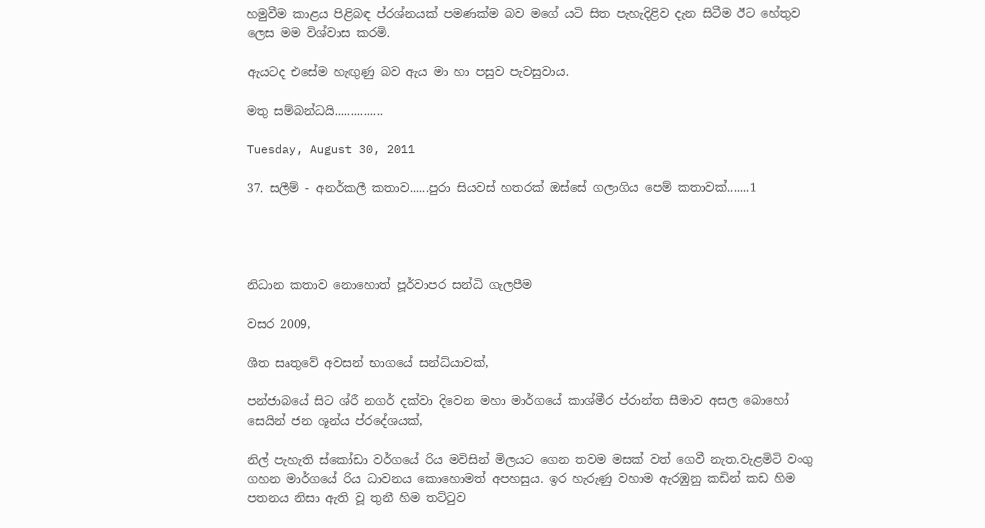හමුවීම කාළය පිළිබඳ ප්රශ්නයක් පමණක්ම බව මගේ යටි සිත පැහැදිළිව දැන සිටීම ඊට හේතුව ලෙස මම විශ්වාස කරමි.

ඇයටද එසේම හැඟුණු බව ඇය මා හා පසුව පැවසුවාය.

මතු සම්බන්ධයි...............

Tuesday, August 30, 2011

37. සලීම් - අනර්කලී කතාව......පුරා සියවස් හතරක් ඔස්සේ ගලාගිය පෙම් කතාවක්.......1




නිධාන කතාව නොහොත් පූර්වාපර සන්ධි ගැලපීම

වසර 2009,

ශීත සෘතුවේ අවසන් භාගයේ සන්ධ්යාවක්,

පන්ජාබයේ සිට ශ්රී නගර් දක්වා දිවෙන මහා මාර්ගයේ කාශ්මීර ප්රාන්ත සීමාව අසල බොහෝ සෙයින් ජන ශූන්ය ප්රදේශයක්,

නිල් පැහැති ස්කෝඩා වර්ගයේ රිය මවිසින් මිලයට ගෙන තවම මසක් වත් ගෙවී නැත.වැළමිටි වංගු ගහන මාර්ගයේ රිය ධාවනය කොහොමත් අපහසුය. ඉර හැරුණු වහාම ඇරඹුනු කඩින් කඩ හිම පතනය නිසා ඇති වූ තුනී හිම තට්ටුව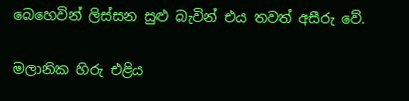බෙහෙවින් ලිස්සන සුළු බැවින් එය තවත් අසීරු වේ.

මලානික හිරු එළිය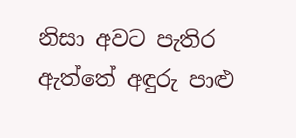නිසා අවට පැතිර ඇත්තේ අඳුරු පාළු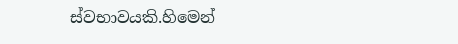ස්වභාවයකි.හිමෙන්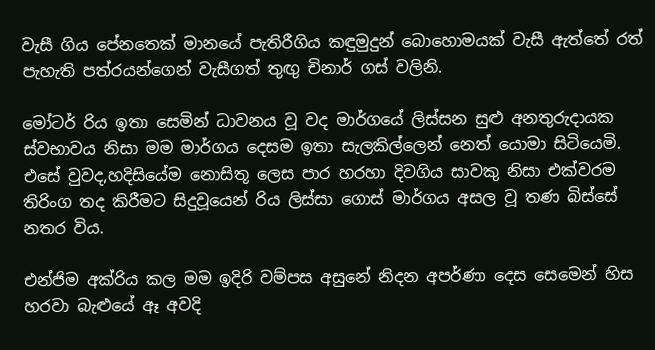වැසී ගිය පේනතෙක් මානයේ පැතිරීගිය කඳුමුදුන් බොහොමයක් වැසී ඇත්තේ රත් පැහැති පත්රයන්ගෙන් වැසීගත් තුඟු චිනාර් ගස් වලිනි.

මෝටර් රිය ඉතා සෙමින් ධාවනය වූ වද මාර්ගයේ ලිස්සන සුළු අනතුරුදායක ස්වභාවය නිසා මම මාර්ගය දෙසම ඉතා සැලකිල්ලෙන් නෙත් යොමා සිටියෙමි. එසේ වුවද,හදිසියේම නොසිතූ ලෙස පාර හරහා දිවගිය සාවකු නිසා එක්වරම තිරිංග තද කිරීමට සිදුවූයෙන් රිය ලිස්සා ගොස් මාර්ගය අසල වූ තණ බිස්සේ නතර විය.

එන්ජිම අක්රිය කල මම ඉදිරි වම්පස අසුනේ නිදන අපර්ණා දෙස සෙමෙන් හිස හරවා බැළුයේ ඈ අවදි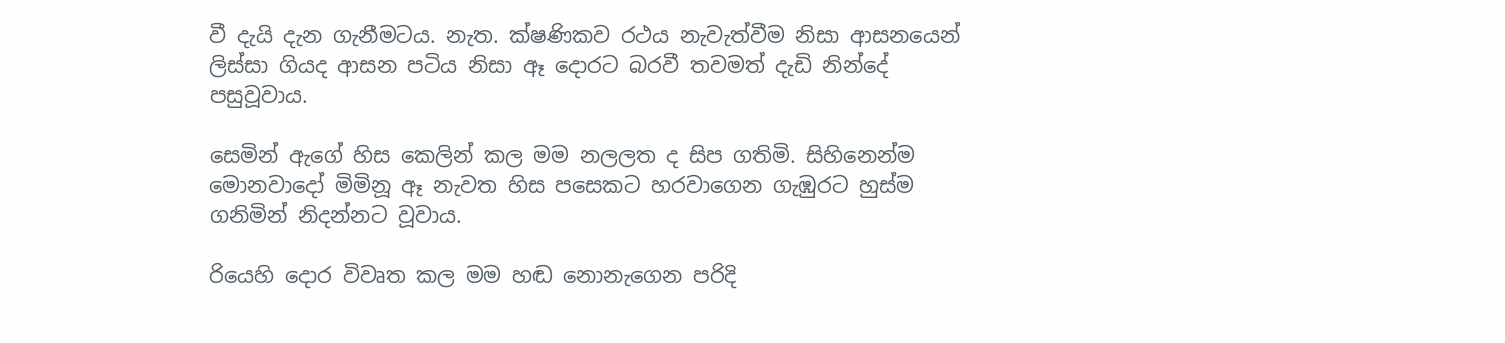වී දැයි දැන ගැනීමටය. නැත. ක්ෂණිකව රථය නැවැත්වීම නිසා ආසනයෙන් ලිස්සා ගියද ආසන පටිය නිසා ඈ දොරට බරවී තවමත් දැඩි නින්දේ පසුවූවාය.

සෙමින් ඇගේ හිස කෙලින් කල මම නලලත ද සිප ගතිමි. සිහිනෙන්ම මොනවාදෝ මිමිනූ ඈ නැවත හිස පසෙකට හරවාගෙන ගැඹුරට හුස්ම ගනිමින් නිදන්නට වූවාය.

රියෙහි දොර විවෘත කල මම හඬ නොනැගෙන පරිදි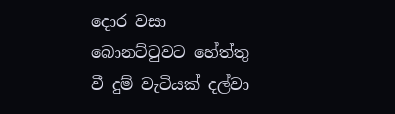දොර වසා බොනට්ටුවට හේත්තු වී දුම් වැටියක් දල්වා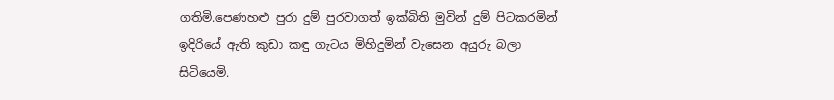ගතිමි.පෙණහළු පුරා දුම් පුරවාගත් ඉක්බිති මුවින් දුම් පිටකරමින් ඉදිරියේ ඇති කුඩා කඳු ගැටය මිහිදුමින් වැසෙන අයුරු බලා සිටියෙමි.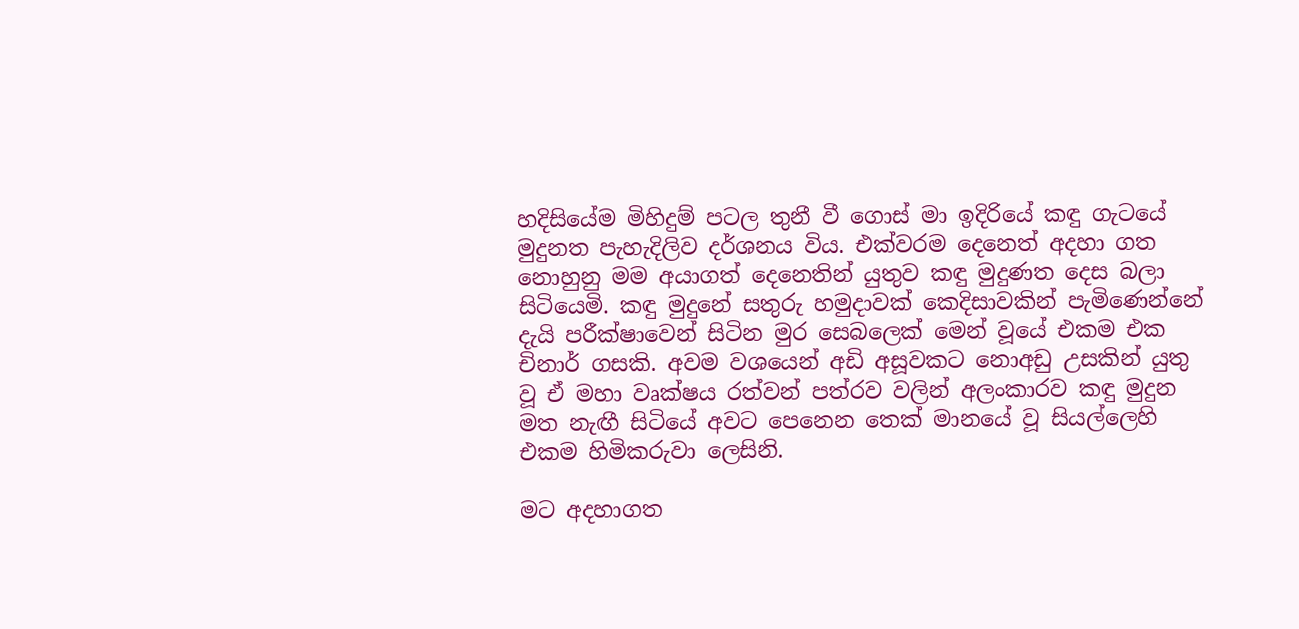හදිසියේම මිහිදුම් පටල තුනී වී ගොස් මා ඉදිරියේ කඳු ගැටයේ මුදුනත පැහැදිලිව දර්ශනය විය. එක්වරම දෙනෙත් අදහා ගත නොහුනු මම අයාගත් දෙනෙතින් යුතුව කඳු මුදුණත දෙස බලා සිටියෙමි. කඳු මුදුනේ සතුරු හමුදාවක් කෙදිසාවකින් පැමිණෙන්නේ දැයි පරීක්ෂාවෙන් සිටින මුර සෙබලෙක් මෙන් වූයේ එකම එක චිනාර් ගසකි. අවම වශයෙන් අඩි අසූවකට නොඅඩු උසකින් යුතු වූ ඒ මහා වෘක්ෂය රත්වන් පත්රව වලින් අලංකාරව කඳු මුදුන මත නැඟී සිටියේ අවට පෙනෙන තෙක් මානයේ වූ සියල්ලෙහි එකම හිමිකරුවා ලෙසිනි.

මට අදහාගත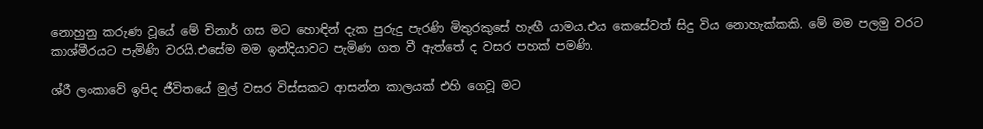නොහුනු කරුණ වූයේ මේ චිනාර් ගස මට හොඳින් දැක පුරුදු පැරණි මිතුරකුසේ හැඟී යාමය.එය කෙසේවත් සිදු විය නොහැක්කකි. මේ මම පලමු වරට කාශ්මීරයට පැමිණි වරයි.එසේම මම ඉන්දියාවට පැමිණ ගත වී ඇත්තේ ද වසර පහක් පමණි.

ශ්රී ලංකාවේ ඉපිද ජීවිතයේ මුල් වසර විස්සකට ආසන්න කාලයක් එහි ගෙවූ මට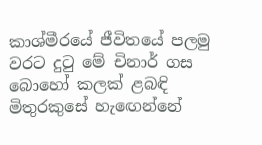කාශ්මීරයේ ජීවිතයේ පලමු වරට දුටු මේ චිනාර් ගස බොහෝ කලක් ළබඳි මිතුරකුසේ හැඟෙන්නේ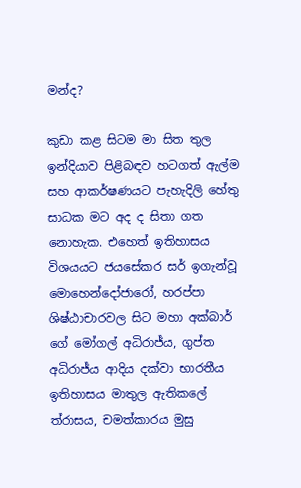මන්ද?

කුඩා කළ සිටම මා සිත තුල ඉන්දියාව පිළිබඳව හටගත් ඇල්ම සහ ආකර්ෂණයට පැහැදිලි හේතු සාධක මට අද ද සිතා ගත නොහැක. එහෙත් ඉතිහාසය විශයයට ජයසේකර සර් ඉගැන්වූ මොහෙන්දෝජාරෝ, හරප්පා ශිෂ්ඨාචාරවල සිට මහා අක්බාර් ගේ මෝගල් අධිරාජ්ය, ගුප්ත අධිරාජ්ය ආදිය දක්වා භාරතීය ඉතිහාසය මාතුල ඇතිකලේ ත්රාසය, චමත්කාරය මුසු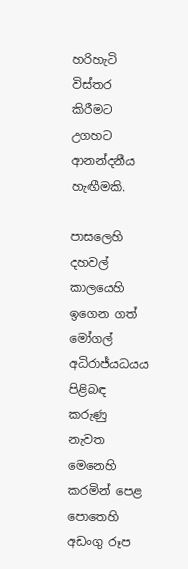හරිහැටි විස්තර කිරීමට උගහට ආනන්දනීය හැඟීමකි.

පාසලෙහි දහවල් කාලයෙහි ඉගෙන ගත් මෝගල් අධිරාජ්යධයය පිළිබඳ කරුණු නැවත මෙනෙහි කරමින් පෙළ පොතෙහි අඩංගු රූප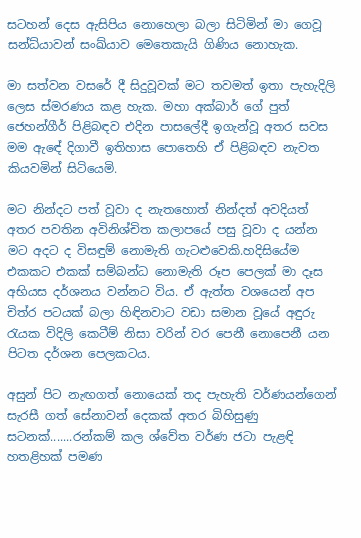සටහන් දෙස ඇසිපිය නොහෙලා බලා සිටිමින් මා ගෙවූ සන්ධ්යාවන් සංඛ්යාව මෙතෙකැයි ගිණිය නොහැක.

මා සත්වන වසරේ දී සිදුවූවක් මට තවමත් ඉතා පැහැදිලි ලෙස ස්මරණය කළ හැක. මහා අක්බාර් ගේ පුත් ජෙහන්ගීර් පිළිබඳව එදින පාසලේදී ඉගැන්වූ අතර සවස මම ඇඳේ දිගාවී ඉතිහාස පොතෙහි ඒ පිළිබඳව නැවත කියවමින් සිටියෙමි.

මට නින්දට පත් වූවා ද නැතහොත් නින්දත් අවදියත් අතර පවතින අවිනිශ්චිත කලාපයේ පසු වූවා ද යන්න මට අදට ද විසඳුම් නොමැති ගැටළුවෙකි.හදිසියේම එකකට එකක් සම්බන්ධ නොමැති රූප පෙලක් මා දෑස අභියස දර්ශනය වන්නට විය. ඒ ඇත්ත වශයෙන් අප චිත්ර පටයක් බලා හිඳිනවාට වඩා සමාන වූයේ අඳුරු රැයක විදිලි කෙටීම් නිසා වරින් වර පෙනී නොපෙනී යන පිටත දර්ශන පෙලකටය.

අසුන් පිට නැඟගත් නොයෙක් තද පැහැති වර්ණයන්ගෙන් සැරසී ගත් සේනාවන් දෙකක් අතර බිහිසුණු සටනක්.......රන්කම් කල ශ්වේත වර්ණ ජටා පැළඳි හතළිහක් පමණ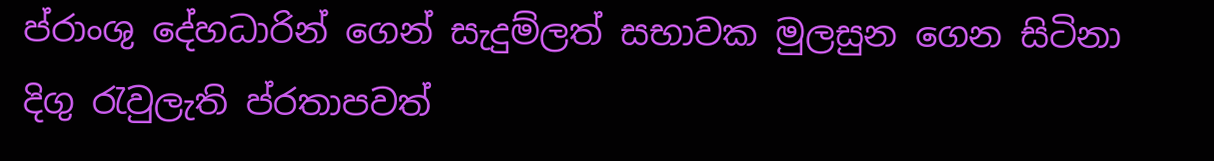ප්රාංශු දේහධාරින් ගෙන් සැදුම්ලත් සභාවක මුලසුන ගෙන සිටිනා දිගු රැවුලැති ප්රතාපවත්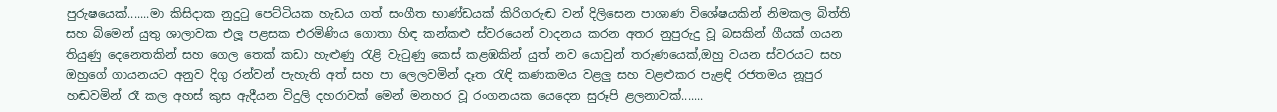පුරුෂයෙක්.......මා කිසිදාක නුදුටු පෙට්ටියක හැඩය ගත් සංගීත භාණ්ඩයක් කිරිගරුඬ වන් දිලිසෙන පාශාණ විශේෂයකින් නිමකල බිත්ති සහ බිමෙන් යුතු ශාලාවක එලූ පළසක එරමිණිය ගොතා හිඳ කන්කළු ස්වරයෙන් වාදනය කරන අතර නුපුරුදු වූ බසකින් ගීයක් ගයන තියුණු දෙනෙතකින් සහ ගෙල තෙක් කඩා හැළුණු රැළි වැටුණු කෙස් කළඹකින් යුත් නව යොවුන් තරුණයෙක්,ඔහු වයන ස්වරයට සහ ඔහුගේ ගායනයට අනුව දිගු රන්වන් පැහැති අත් සහ පා ලෙලවමින් දෑත රැඳි කණකමය වළලු සහ වළළුකර පැළඳි රජතමය නූපුර හඬවමින් රෑ කල අහස් කුස ඇදීයන විදුලි දහරාවක් මෙන් මනහර වූ රංගනයක යෙදෙන සුරූපි ළලනාවක්.......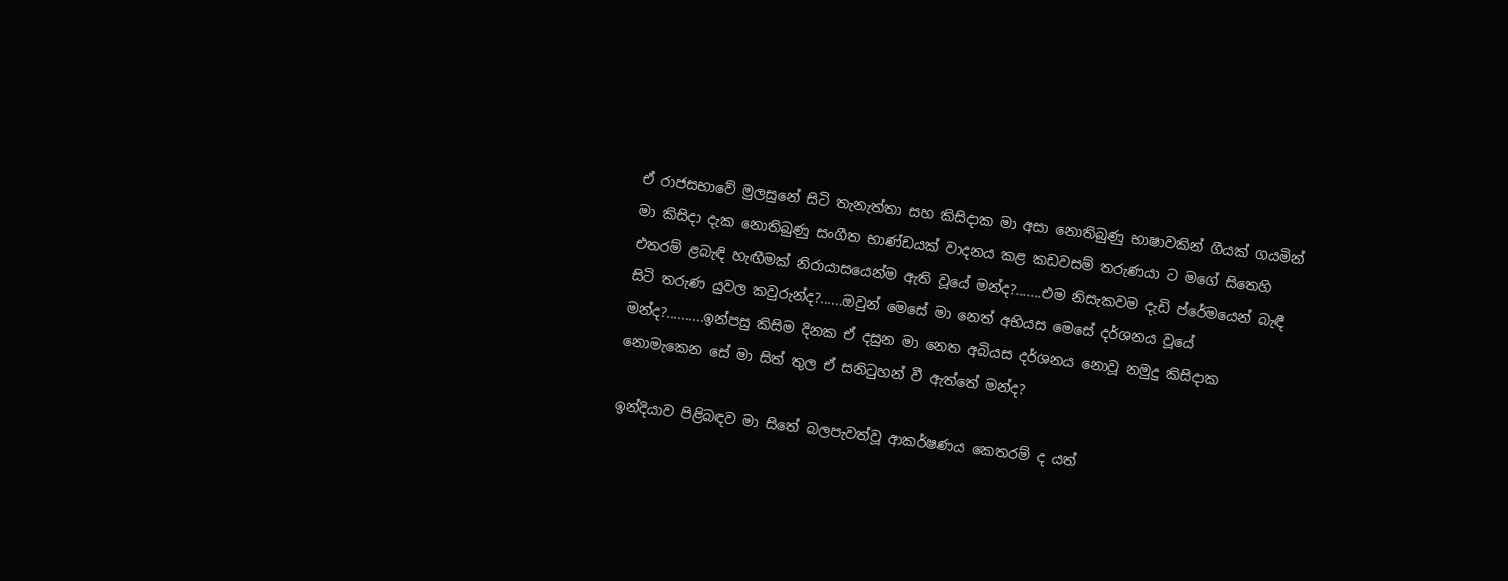ඒ රාජසභාවේ මුලසුනේ සිටි තැනැත්තා සහ කිසිදාක මා අසා නොතිබුණු භාෂාවකින් ගීයක් ගයමින් මා කිසිදා දැක නොතිබුණු සංගීත භාණ්ඩයක් වාදනය කළ කඩවසම් තරුණයා ට මගේ සිතෙහි එතරම් ළබැඳි හැඟීමක් නිරායාසයෙන්ම ඇති වූයේ මන්ද?.......එම නිසැකවම දැඩි ප්රේමයෙන් බැඳී සිටි තරුණ යුවල කවුරුන්ද?......ඔවුන් මෙසේ මා නෙත් අභියස මෙසේ දර්ශනය වූයේ මන්ද?..........ඉන්පසු කිසිම දිනක ඒ දසුන මා නෙත අබියස දර්ශනය නොවූ නමුදු කිසිදාක නොමැකෙන සේ මා සිත් තුල ඒ සනිටුහන් වී ඇත්තේ මන්ද?

ඉන්දියාව පිළිබඳව මා සිතේ බලපැවත්වූ ආකර්ෂණය කෙතරම් ද යත්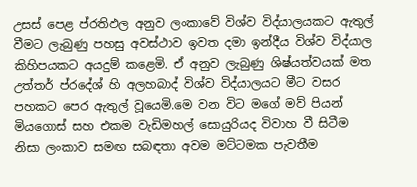උසස් පෙළ ප්රතිඵල අනුව ලංකාවේ විශ්ව විද්යාලයකට ඇතුල් වීමට ලැබුණු පහසු අවස්ථාව ඉවත දමා ඉන්දීය විශ්ව විද්යාල කිහිපයකට අයදුම් කළෙමි. ඒ අනුව ලැබුණු ශිෂ්යත්වයක් මත උත්තර් ප්රදේශ් හි අලහබාද් විශ්ව විද්යාලයට මීට වසර පහකට පෙර ඇතුල් වූයෙමි.මෙ වන විට මගේ මව් පියන් මියගොස් සහ එකම වැඩිමහල් සොයුරියද විවාහ වී සිටීම නිසා ලංකාව සමඟ සබඳතා අවම මට්ටමක පැවතීම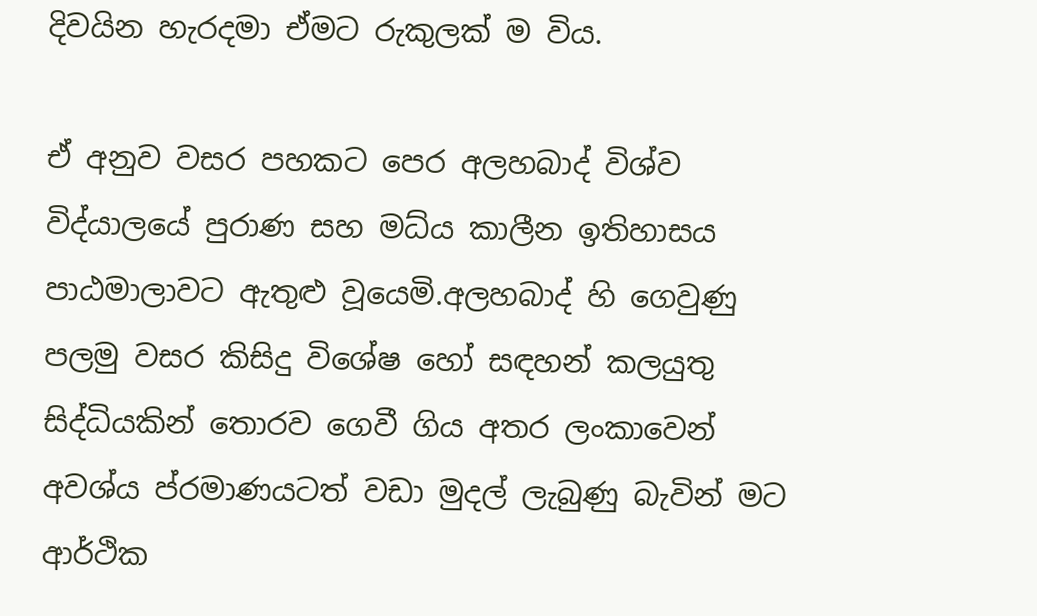දිවයින හැරදමා ඒමට රුකුලක් ම විය.

ඒ අනුව වසර පහකට පෙර අලහබාද් විශ්ව විද්යාලයේ පුරාණ සහ මධ්ය කාලීන ඉතිහාසය පාඨමාලාවට ඇතුළු වූයෙමි.අලහබාද් හි ගෙවුණු පලමු වසර කිසිදු විශේෂ හෝ සඳහන් කලයුතු සිද්ධියකින් තොරව ගෙවී ගිය අතර ලංකාවෙන් අවශ්ය ප්රමාණයටත් වඩා මුදල් ලැබුණු බැවින් මට ආර්ථික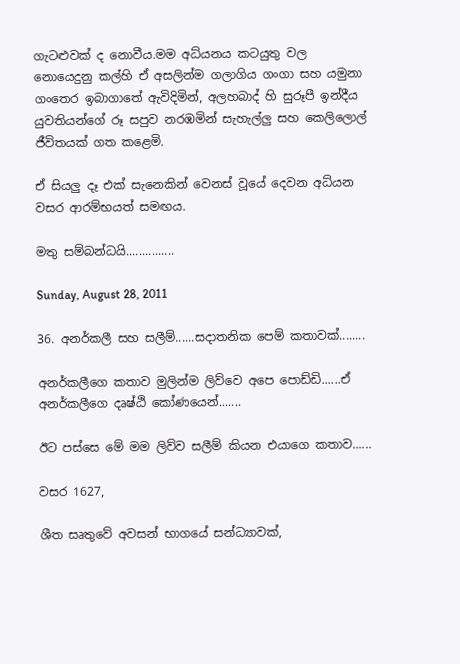ගැටළුවක් ද නොවීය.මම අධ්යනය කටයුතු වල නොයෙදුනු කල්හි ඒ අසලින්ම ගලාගිය ගංගා සහ යමුනා ගංතෙර ඉබාගාතේ ඇවිදිමින්, අලහබාද් හි සුරූපී ඉන්දීය යුවතියන්ගේ රූ සපුව නරඹමින් සැහැල්ලු සහ කෙලිලොල් ජීවිතයක් ගත කළෙමි.

ඒ සියලු දෑ එක් සැනෙකින් වෙනස් වූයේ දෙවන අධ්යන වසර ආරම්භයත් සමඟය.

මතු සම්බන්ධයි...............

Sunday, August 28, 2011

36. අනර්කලී සහ සලීම්......සදාතනික පෙම් කතාවක්........

අනර්කලීගෙ කතාව මුලින්ම ලිව්වෙ අපෙ පොඩ්ඩි......ඒ අනර්කලීගෙ දෘෂ්ඨි කෝණයෙන්.......

ඊට පස්සෙ මේ මම ලිව්ව සලීම් කියන එයාගෙ කතාව......

වසර 1627,

ශීත සෘතුවේ අවසන් භාගයේ සන්ධ්‍යාවක්,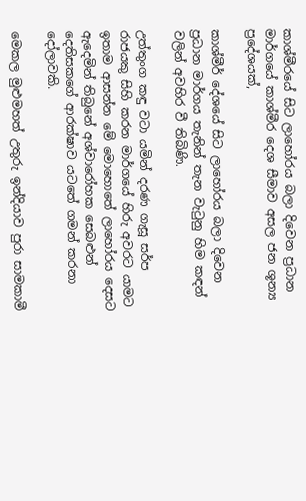කාශ්මීරයේ සිට ලාහෝරය බලා දිවෙන ප්‍රධාන මාර්ගයේ කාශ්මීර දෙශ සීමාව අසල ජන ශූන්‍ය ප්‍රදේශයක්,

කාශ්මීර් දේශයේ සිට ලාහෝරය බලා දිවෙන ප්‍රධාන මාර්ගය තැනින් තැන වැටුනු හිම කඳන් වලින් අවහිර වී තිබිණි.

උත්තුංග කඳු වටා යමින් දරණ ගැසූ සර්ප රාජයකු සිහි කරන මාර්ගයේ හිරු අවරට යාමට ඉතාම ආසන්න මේ මොහොතේ ලාහෝරය දෙසට ඇදෙමින් තිබුනේ අශ්වාරෝහක සෙබළුන් දෙතිසකගේ ආරක්ෂාව යටතේ ගමන් කරනා දෝලාවකි.

මෙකල මුළුමහත් උතුරු ඉන්දියාව පුරා සාමකාමී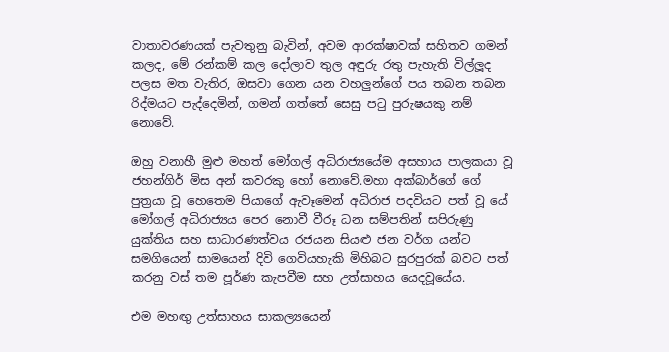වාතාවරණයක් පැවතුනු බැවින්, අවම ආරක්ෂාවක් සහිතව ගමන් කලද, මේ රන්කම් කල දෝලාව තුල අඳුරු රතු පැහැති විල්ලූද පලස මත වැතිර, ඔසවා ගෙන යන වහලුන්ගේ පය තබන තබන රිද්මයට පැද්දෙමින්, ගමන් ගත්තේ සෙසු පටු පුරුෂයකු නම් නොවේ.

ඔහු වනාහී මුළු මහත් මෝගල් අධිරාජ්‍යයේම අසහාය පාලකයා වූ ජහන්ගිර් මිස අන් කවරකු හෝ නොවේ.මහා අක්බාර්ගේ ගේ පුත්‍රයා වූ හෙතෙම පියාගේ ඇවෑමෙන් අධිරාජ පදවියට පත් වූ යේ මෝගල් අධිරාජ්‍යය පෙර නොවී වීරූ ධන සම්පතින් සපිරුණු යුක්තිය සහ සාධාරණත්වය රජයන සියළු ජන වර්ග යන්ට සමගියෙන් සාමයෙන් දිවි ගෙවියහැකි මිහිබට සුරපුරක් බවට පත් කරනු වස් තම පූර්ණ කැපවීම සහ උත්සාහය යෙදවූයේය.

එම මහඟු උත්සාහය සාකල්‍යයෙන්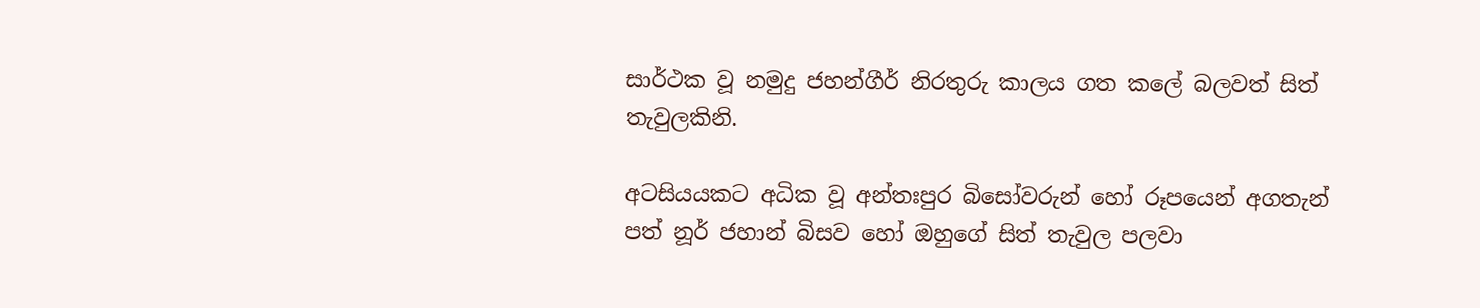සාර්ථක වූ නමුදු ජහන්ගීර් නිරතුරු කාලය ගත කලේ බලවත් සිත් තැවුලකිනි.

අටසියයකට අධික වූ අන්තඃපුර බිසෝවරුන් හෝ රූපයෙන් අගතැන් පත් නූර් ජහාන් බිසව හෝ ඔහුගේ සිත් තැවුල පලවා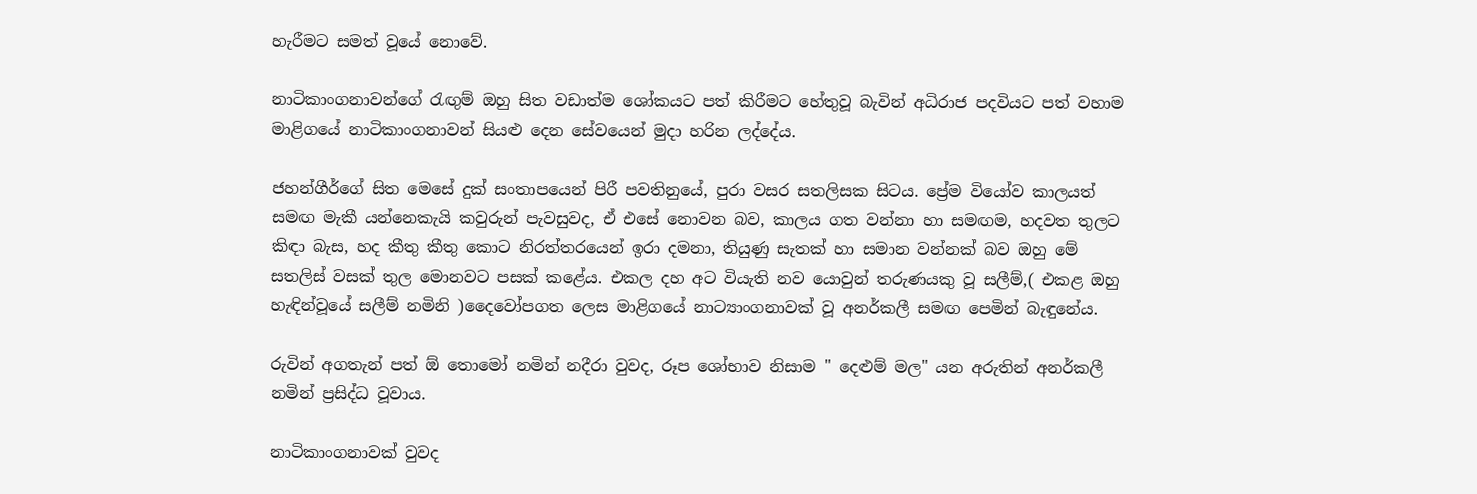හැරීමට සමත් වූයේ නොවේ.

නාටිකාංගනාවන්ගේ රැඟුම් ඔහු සිත වඩාත්ම ශෝකයට පත් කිරීමට හේතුවූ බැවින් අධිරාජ පදවියට පත් වහාම මාළිගයේ නාටිකාංගනාවන් සියළු දෙන සේවයෙන් මුදා හරින ලද්දේය.

ජහන්ගීර්ගේ සිත මෙසේ දුක් සංතාපයෙන් පිරී පවතිනුයේ, පුරා වසර සතලිසක සිටය. ප්‍රේම වියෝව කාලයත් සමඟ මැකී යන්නෙකැයි කවුරුන් පැවසුවද, ඒ එසේ නොවන බව, කාලය ගත වන්නා හා සමඟම, හදවත තුලට කිඳා බැස, හද කීතු කීතු කොට නිරත්තරයෙන් ඉරා දමනා, තියුණු සැතක් හා සමාන වන්නක් බව ඔහු මේ සතලිස් වසක් තුල මොනවට පසක් කළේය. එකල දහ අට වියැති නව යොවුන් තරුණයකු වූ සලීම්,( එකළ ඔහු හැඳින්වූයේ සලීම් නමිනි )දෛවෝපගත ලෙස මාළිගයේ නාට්‍යාංගනාවක් වූ අනර්කලී සමඟ පෙමින් බැඳුනේය.

රුවින් අගතැන් පත් ඕ තොමෝ නමින් නදීරා වුවද, රූප ශෝභාව නිසාම " දෙළුම් මල" යන අරුතින් අනර්කලී නමින් ප්‍රසිද්ධ වූවාය.

නාටිකාංගනාවක් වුවද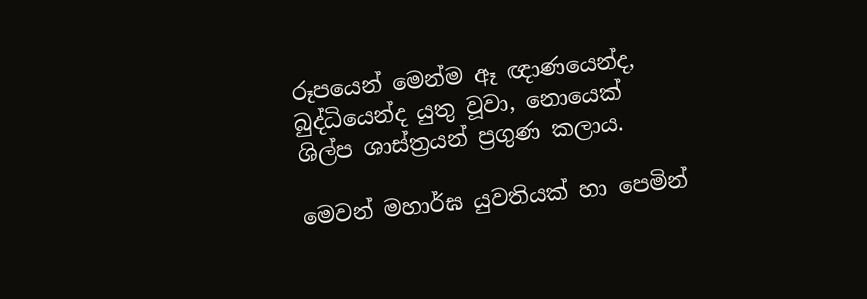රූපයෙන් මෙන්ම ඈ ඥාණයෙන්ද, බුද්ධියෙන්ද යුතු වූවා, නොයෙක් ශිල්ප ශාස්ත්‍රයන් ප්‍රගුණ කලාය.

මෙවන් මහාර්ඝ යුවතියක් හා පෙමින්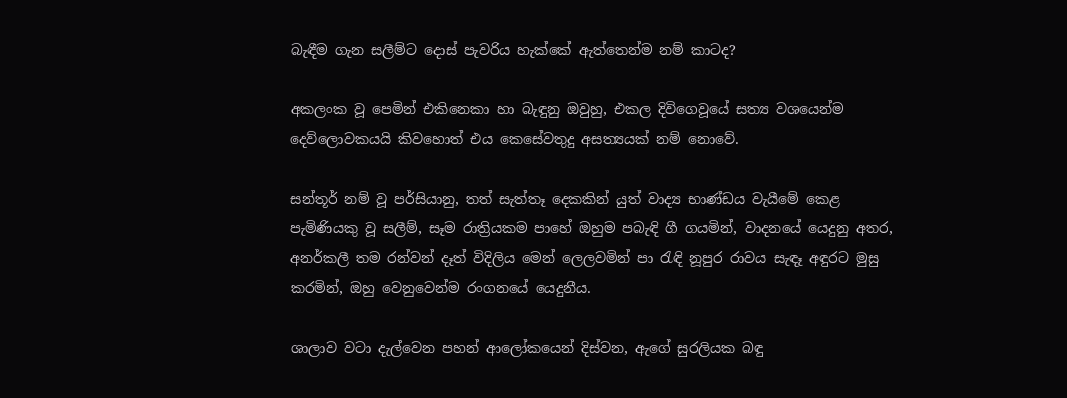බැඳීම ගැන සලීම්ට දොස් පැවරිය හැක්කේ ඇත්තෙන්ම නම් කාටද?

අකලංක වූ පෙමින් එකිනෙකා හා බැඳුනු ඔවුහු, එකල දිවිගෙවූයේ සත්‍ය වශයෙන්ම දෙව්ලොවකයයි කිවහොත් එය කෙසේවතුදු අසත්‍යයක් නම් නොවේ.

සන්තූර් නම් වූ පර්සියානු, තත් සැත්තෑ දෙකකින් යුත් වාද්‍ය භාණ්ඩය වැයීමේ කෙළ පැමිණියකු වූ සලීම්, සෑම රාත්‍රියකම පාහේ ඔහුම පබැඳි ගී ගයමින්, වාදනයේ යෙදුනු අතර, අනර්කලී තම රන්වන් දෑත් විදිලිය මෙන් ලෙලවමින් පා රැඳි නූපුර රාවය සැඳෑ අඳුරට මුසු කරමින්, ඔහු වෙනුවෙන්ම රංගනයේ යෙදුනීය.

ශාලාව වටා දැල්වෙන පහන් ආලෝකයෙන් දිස්වන, ඇගේ සුරලියක බඳු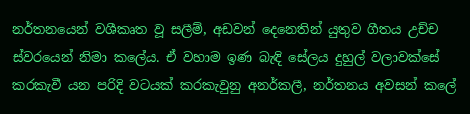නර්තනයෙන් වශීකෘත වූ සලීම්, අඩවන් දෙනෙතින් යුතුව ගීතය උච්ච ස්වරයෙන් නිමා කලේය. ඒ වහාම ඉණ බැඳි සේලය දුහුල් වලාවක්සේ කරකැවී යන පරිදි වටයක් කරකැවුනු අනර්කලී, නර්තනය අවසන් කලේ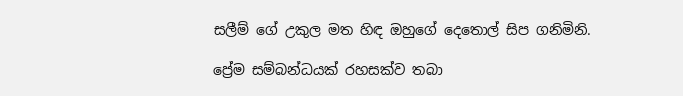සලීම් ගේ උකුල මත හිඳ ඔහුගේ දෙතොල් සිප ගනිමිනි.

ප්‍රේම සම්බන්ධයක් රහසක්ව තබා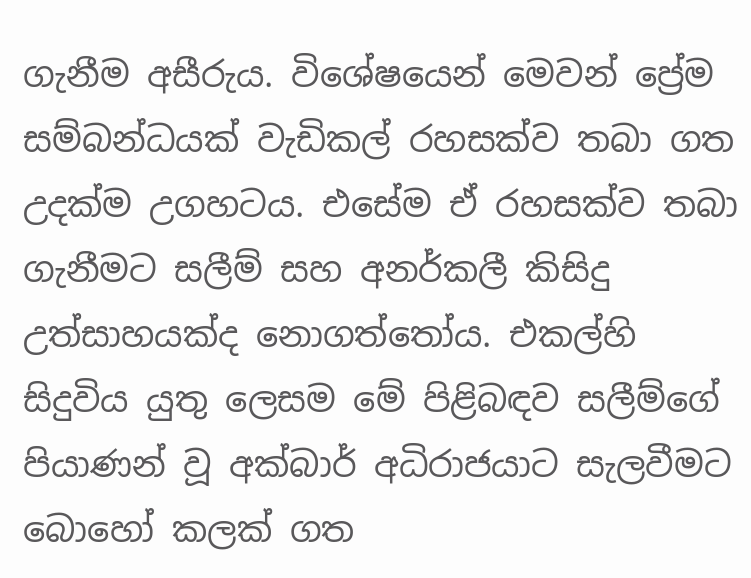ගැනීම අසීරුය. විශේෂයෙන් මෙවන් ප්‍රේම සම්බන්ධයක් වැඩිකල් රහසක්ව තබා ගත උදක්ම උගහටය. එසේම ඒ රහසක්ව තබා ගැනීමට සලීම් සහ අනර්කලී කිසිදු උත්සාහයක්ද නොගත්තෝය. එකල්හි සිදුවිය යුතු ලෙසම මේ පිළිබඳව සලීම්ගේ පියාණන් වූ අක්බාර් අධිරාජයාට සැලවීමට බොහෝ කලක් ගත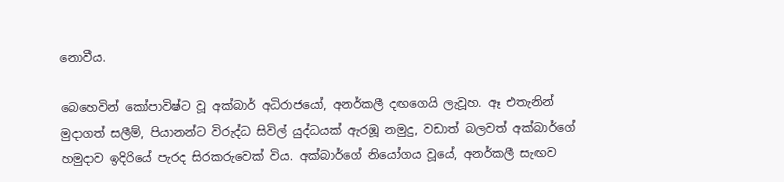නොවීය.

බෙහෙවින් කෝපාවිෂ්ට වූ අක්බාර් අධිරාජයෝ, අනර්කලී දඟගෙයි ලැවූහ. ඈ එතැනින් මුදාගත් සලීම්, පියානන්ට විරුද්ධ සිවිල් යුද්ධයක් ඇරඹූ නමුදු, වඩාත් බලවත් අක්බාර්ගේ හමුදාව ඉදිරියේ පැරද සිරකරුවෙක් විය. අක්බාර්ගේ නියෝගය වූයේ, අනර්කලී සැඟව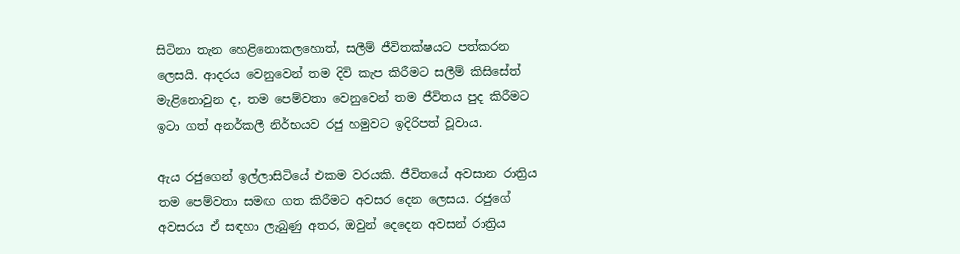සිටිනා තැන හෙළිනොකලහොත්, සලීම් ජීවිතක්ෂයට පත්කරන ලෙසයි. ආදරය වෙනුවෙන් තම දිවි කැප කිරීමට සලීම් කිසිසේත් මැළිනොවුන ද, තම පෙම්වතා වෙනුවෙන් තම ජීවිතය පුද කිරීමට ඉටා ගත් අනර්කලී නිර්භයව රජු හමුවට ඉදිරිපත් වූවාය.

ඇය රජුගෙන් ඉල්ලාසිටියේ එකම වරයකි. ජීවිතයේ අවසාන රාත්‍රිය තම පෙම්වතා සමඟ ගත කිරීමට අවසර දෙන ලෙසය. රජුගේ අවසරය ඒ සඳහා ලැබුණු අතර, ඔවුන් දෙදෙන අවසන් රාත්‍රිය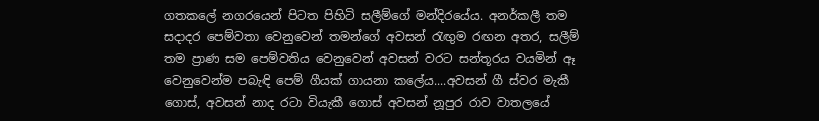ගතකලේ නගරයෙන් පිටත පිහිටි සලීම්ගේ මන්දිරයේය. අනර්කලී තම සදාදර පෙම්වතා වෙනුවෙන් තමන්ගේ අවසන් රැඟුම රඟන අතර, සලීම් තම ප්‍රාණ සම පෙම්වතිය වෙනුවෙන් අවසන් වරට සන්තූරය වයමින් ඈ වෙනුවෙන්ම පබැඳි පෙම් ගීයක් ගායනා කලේය....අවසන් ගී ස්වර මැකී ගොස්, අවසන් නාද රටා වියැකී ගොස් අවසන් නූපුර රාව වාතලයේ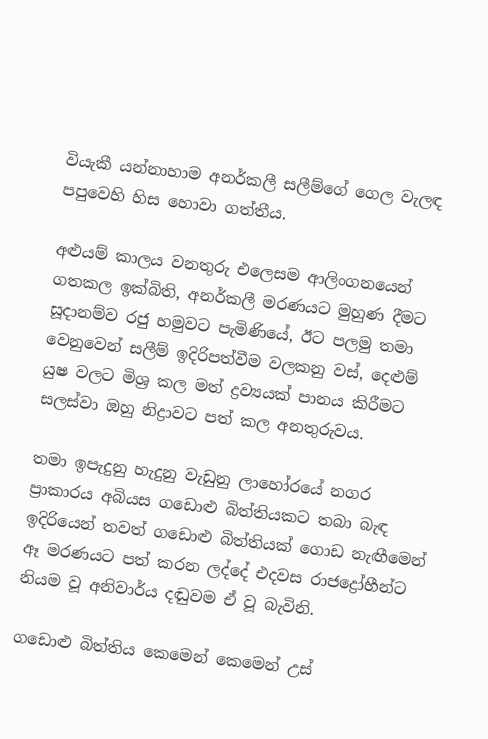වියැකී යන්නාහාම අනර්කලී සලීම්ගේ ගෙල වැලඳ පපුවෙහි හිස හොවා ගත්තීය.

අළුයම් කාලය වනතුරු එලෙසම ආලිංගනයෙන් ගතකල ඉක්බිති, අනර්කලී මරණයට මුහුණ දීමට සූදානම්ව රජු හමුවට පැමිණියේ, ඊට පලමු තමා වෙනුවෙන් සලීම් ඉදිරිපත්වීම වලකනු වස්, දෙළුම් යුෂ වලට මිශ්‍ර කල මත් ද්‍රව්‍යයක් පානය කිරීමට සලස්වා ඔහු නිද්‍රාවට පත් කල අනතුරුවය.

තමා ඉපැදුනු හැදුනු වැඩුනු ලාහෝරයේ නගර ප්‍රාකාරය අබියස ගඩොළු බිත්තියකට තබා බැඳ ඉදිරියෙන් තවත් ගඩොළු බිත්තියක් ගොඩ නැඟීමෙන් ඈ මරණයට පත් කරන ලද්දේ එදවස රාජද්‍රෝහීන්ට නියම වූ අනිවාර්ය දඬුවම ඒ වූ බැවිනි.

ගඩොළු බිත්තිය කෙමෙන් කෙමෙන් උස්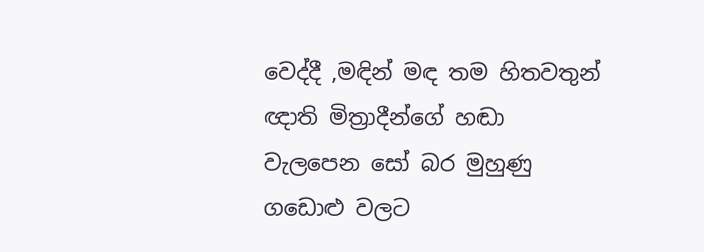වෙද්දී ,මඳින් මඳ තම හිතවතුන් ඥාති මිත්‍රාදීන්ගේ හඬා වැලපෙන සෝ බර මුහුණු ගඩොළු වලට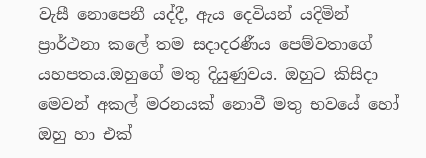වැසී නොපෙනී යද්දී, ඇය දෙවියන් යදිමින් ප්‍රාර්ථනා කලේ තම සදාදරණීය පෙම්වතාගේ යහපතය.ඔහුගේ මතු දියුණුවය. ඔහුට කිසිදා මෙවන් අකල් මරනයක් නොවී මතු භවයේ හෝ ඔහු හා එක්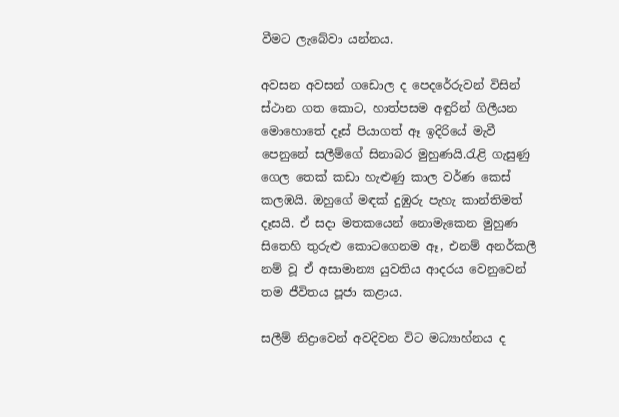වීමට ලැබේවා යන්නය.

අවසන අවසන් ගඩොල ද පෙදරේරුවන් විසින් ස්ථාන ගත කොට, හාත්පසම අඳුරින් ගිලීයන මොහොතේ දෑස් පියාගත් ඈ ඉදිරියේ මැවී පෙනුනේ සලීම්ගේ සිනාබර මුහුණයි.රැළි ගැසුණු ගෙල තෙක් කඩා හැළුණු කාල වර්ණ කෙස් කලඹයි. ඔහුගේ මඳක් දුඹුරු පැහැ කාන්තිමත් දෑසයි. ඒ සදා මතකයෙන් නොමැකෙන මුහුණ සිතෙහි තුරුළු කොටගෙනම ඈ, එනම් අනර්කලී නම් වූ ඒ අසාමාන්‍ය යුවතිය ආදරය වෙනුවෙන් තම ජීවිතය පූජා කළාය.

සලීම් නිද්‍රාවෙන් අවදිවන විට මධ්‍යාහ්නය ද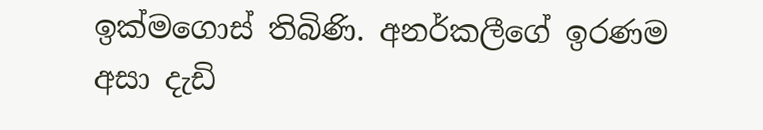ඉක්මගොස් තිබිණි. අනර්කලීගේ ඉරණම අසා දැඩි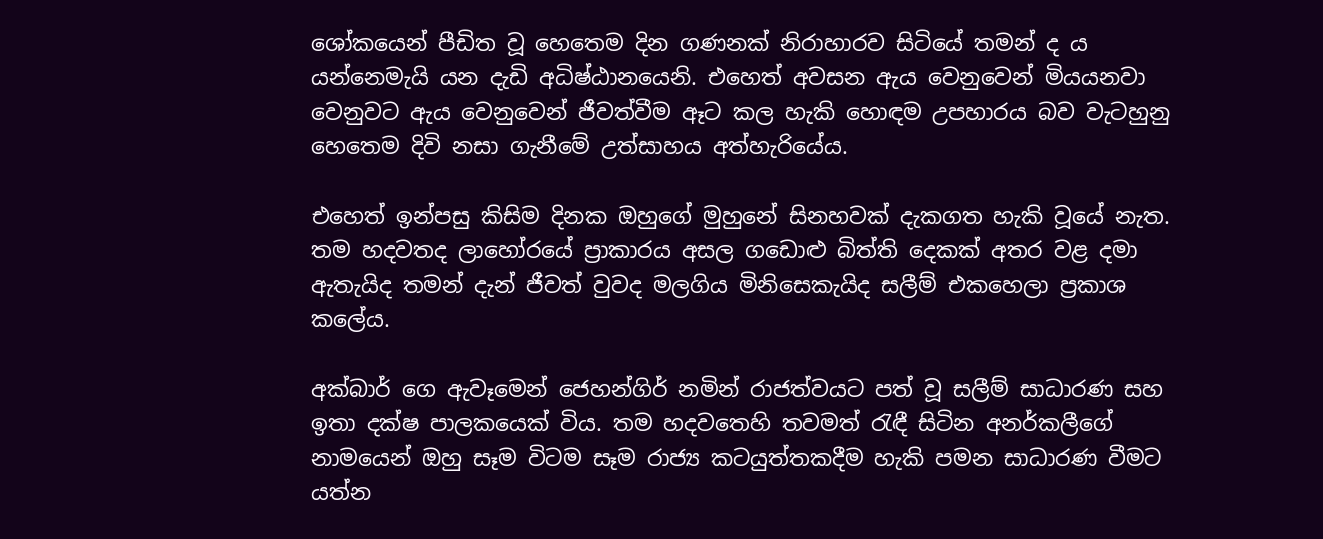ශෝකයෙන් පීඩිත වූ හෙතෙම දින ගණනක් නිරාහාරව සිටියේ තමන් ද ය යන්නෙමැයි යන දැඩි අධිෂ්ඨානයෙනි. එහෙත් අවසන ඇය වෙනුවෙන් මියයනවා වෙනුවට ඇය වෙනුවෙන් ජීවත්වීම ඈට කල හැකි හොඳම උපහාරය බව වැටහුනු හෙතෙම දිවි නසා ගැනීමේ උත්සාහය අත්හැරියේය.

එහෙත් ඉන්පසු කිසිම දිනක ඔහුගේ මුහුනේ සිනහවක් දැකගත හැකි වූයේ නැත. තම හදවතද ලාහෝරයේ ප්‍රාකාරය අසල ගඩොළු බිත්ති දෙකක් අතර වළ දමා ඇතැයිද තමන් දැන් ජීවත් වුවද මලගිය මිනිසෙකැයිද සලීම් එකහෙලා ප්‍රකාශ කලේය.

අක්බාර් ගෙ ඇවෑමෙන් ජෙහන්ගිර් නමින් රාජත්වයට පත් වූ සලීම් සාධාරණ සහ ඉතා දක්ෂ පාලකයෙක් විය. තම හදවතෙහි තවමත් රැඳී සිටින අනර්කලීගේ නාමයෙන් ඔහු සෑම විටම සෑම රාජ්‍ය කටයුත්තකදීම හැකි පමන සාධාරණ වීමට යත්න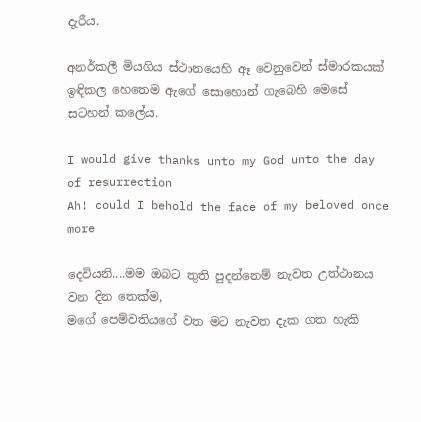දැරීය.

අනර්කලී මියගිය ස්ථානයෙහි ඈ වෙනුවෙන් ස්මාරකයක් ඉඳිකල හෙතෙම ඇගේ සොහොන් ගැබෙහි මෙසේ සටහන් කලේය.

I would give thanks unto my God unto the day of resurrection
Ah! could I behold the face of my beloved once more

දෙවියනි....මම ඔබට තුති පුදන්නෙම් නැවත උත්ථානය වන දින තෙක්ම,
මගේ පෙම්වතියගේ වත මට නැවත දැක ගත හැකි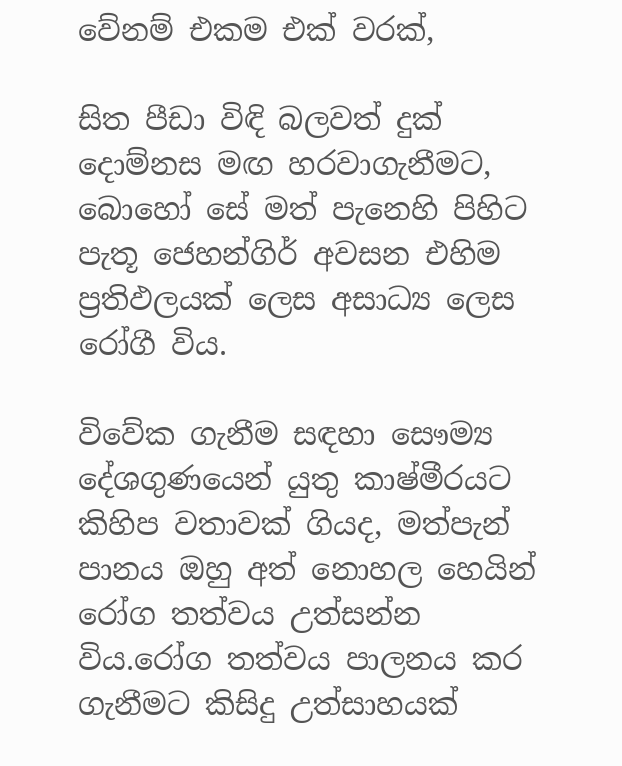වේනම් එකම එක් වරක්,

සිත පීඩා විඳි බලවත් දුක් දොම්නස මඟ හරවාගැනීමට, බොහෝ සේ මත් පැනෙහි පිහිට පැතූ ජෙහන්ගිර් අවසන එහිම ප්‍රතිඵලයක් ලෙස අසාධ්‍ය ලෙස රෝගී විය.

විවේක ගැනීම සඳහා සෞම්‍ය දේශගුණයෙන් යුතු කාෂ්මීරයට කිහිප වතාවක් ගියද, මත්පැන් පානය ඔහු අත් නොහල හෙයින් රෝග තත්වය උත්සන්න විය.රෝග තත්වය පාලනය කර ගැනීමට කිසිදු උත්සාහයක්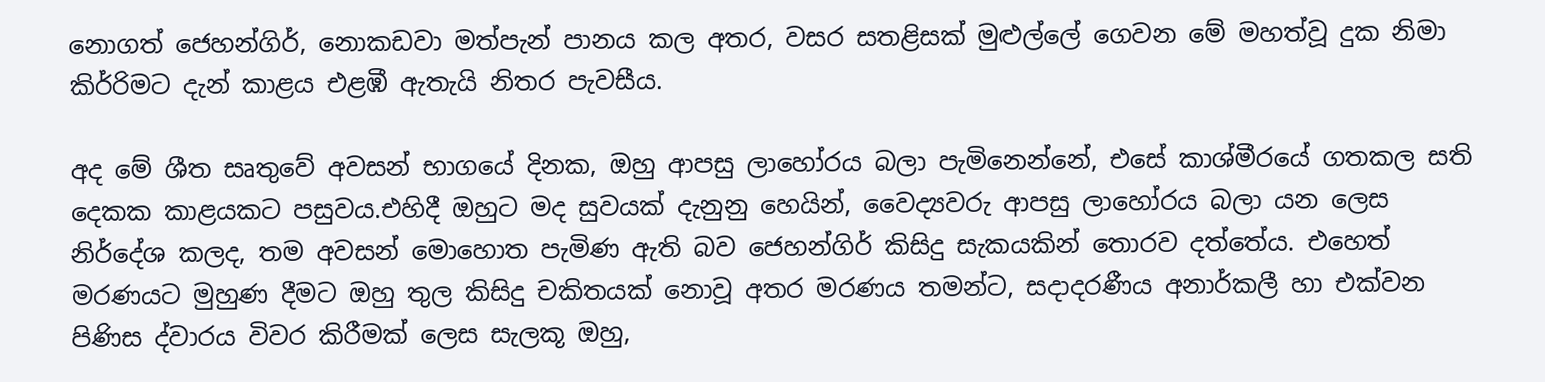නොගත් ජෙහන්ගිර්, නොකඩවා මත්පැන් පානය කල අතර, වසර සතළිසක් මුළුල්ලේ ගෙවන මේ මහත්වූ දුක නිමා කිර්‍රිමට දැන් කාළය එළඹී ඇතැයි නිතර පැවසීය.

අද මේ ශීත සෘතුවේ අවසන් භාගයේ දිනක, ඔහු ආපසු ලාහෝරය බලා පැමිනෙන්නේ, එසේ කාශ්මීරයේ ගතකල සති දෙකක කාළයකට පසුවය.එහිදී ඔහුට මද සුවයක් දැනුනු හෙයින්, වෛද්‍යවරු ආපසු ලාහෝරය බලා යන ලෙස නිර්දේශ කලද, තම අවසන් මොහොත පැමිණ ඇති බව ජෙහන්ගිර් කිසිදු සැකයකින් තොරව දත්තේය. එහෙත් මරණයට මුහුණ දීමට ඔහු තුල කිසිදු චකිතයක් නොවූ අතර මරණය තමන්ට, සදාදරණීය අනාර්කලී හා එක්වන පිණිස ද්වාරය විවර කිරීමක් ලෙස සැලකූ ඔහු,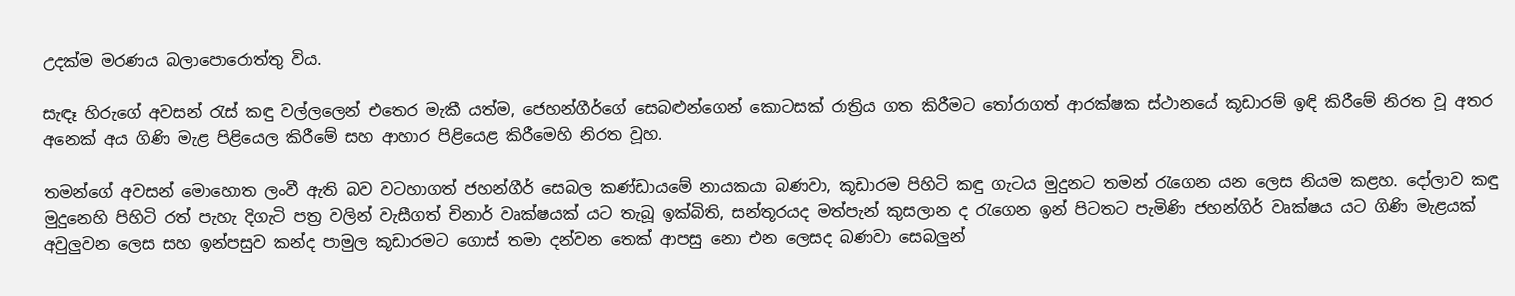උදක්ම මරණය බලාපොරොත්තු විය.

සැඳෑ හිරුගේ අවසන් රැස් කඳු වල්ලලෙන් එතෙර මැකී යත්ම, ජෙහන්ගීර්ගේ සෙබළුන්ගෙන් කොටසක් රාත්‍රිය ගත කිරීමට තෝරාගත් ආරක්ෂක ස්ථානයේ කූඩාරම් ඉඳි කිරීමේ නිරත වූ අතර අනෙක් අය ගිණි මැළ පිළියෙල කිරීමේ සහ ආහාර පිළියෙළ කිරීමෙහි නිරත වූහ.

තමන්ගේ අවසන් මොහොත ලංවී ඇති බව වටහාගත් ජහන්ගීර් සෙබල කණ්ඩායමේ නායකයා බණවා, කූඩාරම පිහිටි කඳු ගැටය මුදුනට තමන් රැගෙන යන ලෙස නියම කළහ. දෝලාව කඳු මුදුනෙහි පිහිටි රත් පැහැ දිගැටි පත්‍ර වලින් වැසීගත් චිනාර් වෘක්ෂයක් යට තැබූ ඉක්බිති, සන්තූරයද මත්පැන් කුසලාන ද රැගෙන ඉන් පිටතට පැමිණි ජහන්ගිර් වෘක්ෂය යට ගිණි මැළයක් අවුලුවන ලෙස සහ ඉන්පසුව කන්ද පාමුල කූඩාරමට ගොස් තමා දන්වන තෙක් ආපසු නො එන ලෙසද බණවා සෙබලුන්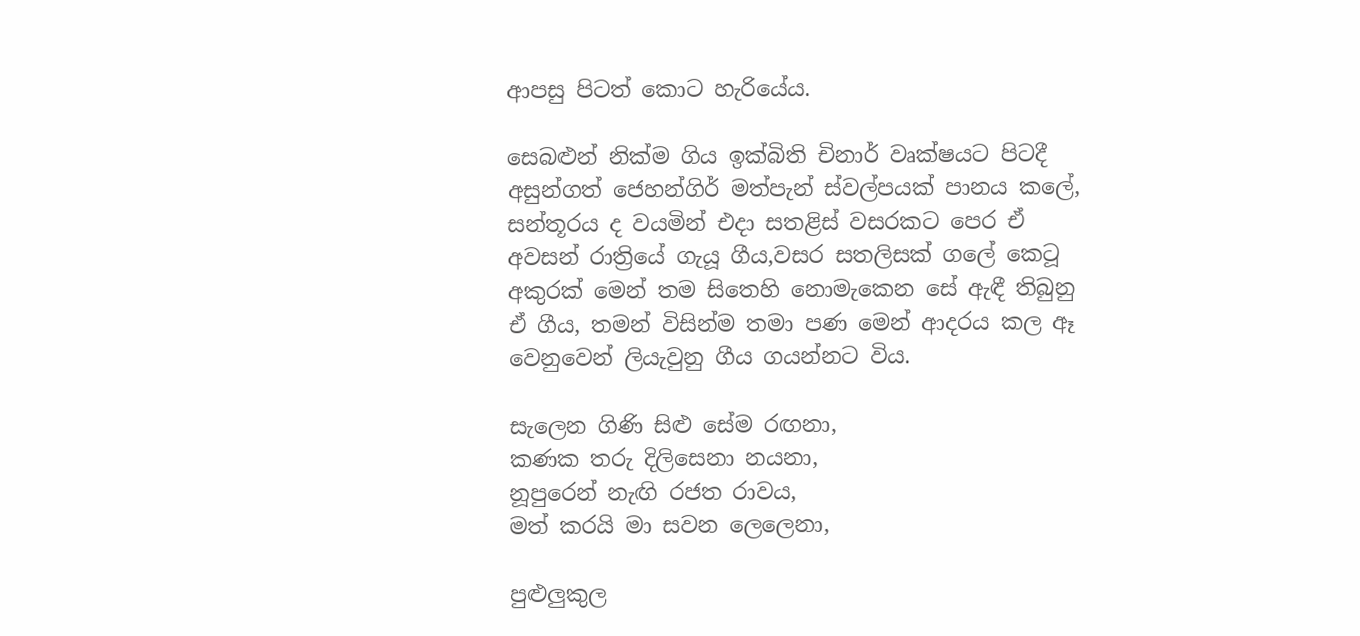ආපසු පිටත් කොට හැරියේය.

සෙබළුන් නික්ම ගිය ඉක්බිති චිනාර් වෘක්ෂයට පිටදී අසුන්ගත් ජෙහන්ගිර් මත්පැන් ස්වල්පයක් පානය කලේ, සන්තූරය ද වයමින් එදා සතළිස් වසරකට පෙර ඒ අවසන් රාත්‍රියේ ගැයූ ගීය,වසර සතලිසක් ගලේ කෙටූ අකුරක් මෙන් තම සිතෙහි නොමැකෙන සේ ඇඳී තිබුනු ඒ ගීය, තමන් විසින්ම තමා පණ මෙන් ආදරය කල ඈ වෙනුවෙන් ලියැවුනු ගීය ගයන්නට විය.

සැලෙන ගිණි සිළු සේම රඟනා,
කණක තරු දිලිසෙනා නයනා,
නූපුරෙන් නැඟි රජත රාවය,
මත් කරයි මා සවන ලෙලෙනා,

පුළුලුකුල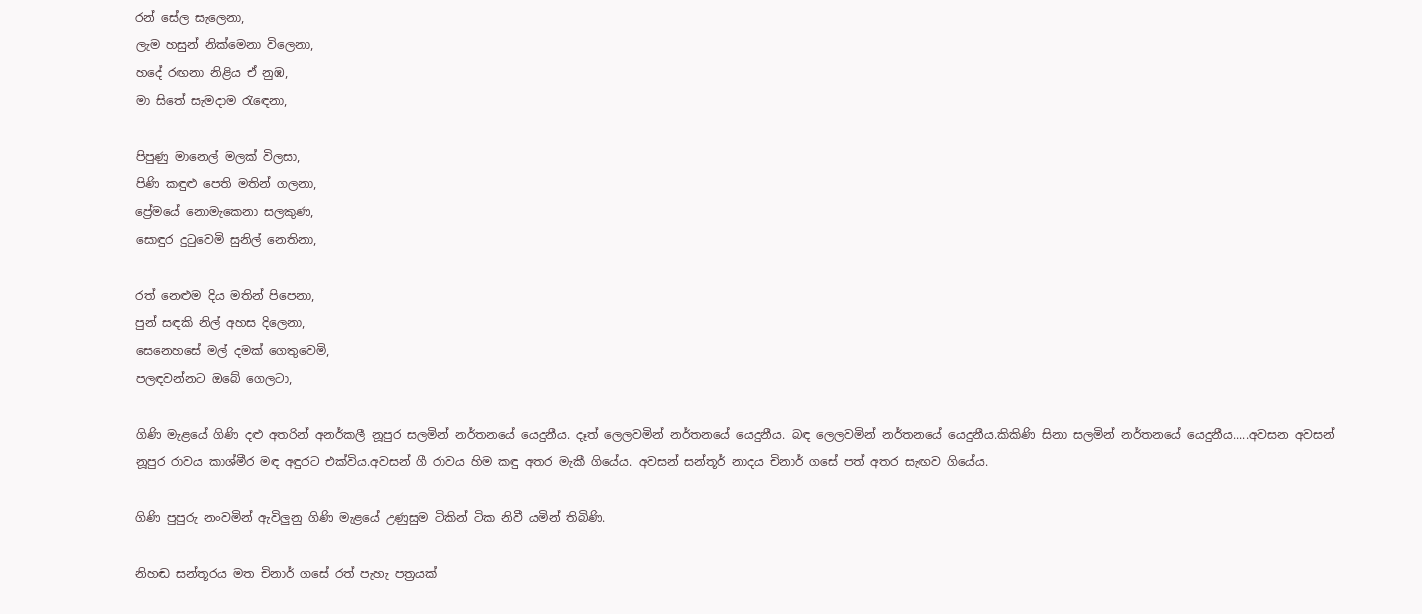රන් සේල සැලෙනා,
ලැම හසුන් නික්මෙනා විලෙනා,
හදේ රඟනා නිළිය ඒ නුඹ,
මා සිතේ සැමදාම රැඳෙනා,

පිපුණු මානෙල් මලක් විලසා,
පිණි කඳුළු පෙති මතින් ගලනා,
ප්‍රේමයේ නොමැකෙනා සලකුණ,
සොඳුර දුටුවෙමි සුනිල් නෙතිනා,

රත් නෙළුම දිය මතින් පිපෙනා,
පුන් සඳකි නිල් අහස දිලෙනා,
සෙනෙහසේ මල් දමක් ගෙතුවෙමි,
පලඳවන්නට ඔබේ ගෙලටා,

ගිණි මැළයේ ගිණි දළු අතරින් අනර්කලී නූපුර සලමින් නර්තනයේ යෙදුනීය. දෑත් ලෙලවමින් නර්තනයේ යෙදුනීය. බඳ ලෙලවමින් නර්තනයේ යෙදුනීය.කිකිණි සිනා සලමින් නර්තනයේ යෙදුනීය.....අවසන අවසන් නූපුර රාවය කාශ්මීර මඳ අඳුරට එක්විය.අවසන් ගී රාවය හිම කඳු අතර මැකී ගියේය. අවසන් සන්තූර් නාදය චිනාර් ගසේ පත් අතර සැඟව ගියේය.

ගිණි පුපුරු නංවමින් ඇවිලුනු ගිණි මැළයේ උණුසුම ටිකින් ටික නිවී යමින් තිබිණි.

නිහඬ සන්තූරය මත චිනාර් ගසේ රත් පැහැ පත්‍රයක්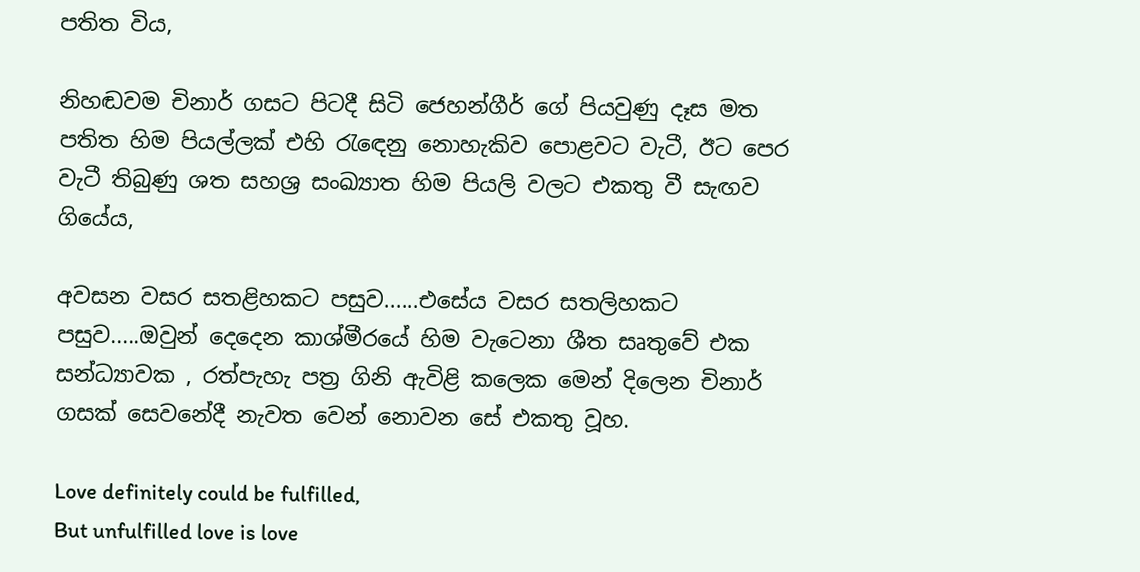පතිත විය,

නිහඬවම චිනාර් ගසට පිටදී සිටි ජෙහන්ගීර් ගේ පියවුණු දෑස මත පතිත හිම පියල්ලක් එහි රැඳෙනු නොහැකිව පොළවට වැටී, ඊට පෙර වැටී තිබුණු ශත සහශ්‍ර සංඛ්‍යාත හිම පියලි වලට එකතු වී සැඟව ගියේය,

අවසන වසර සතළිහකට පසුව......එසේය වසර සතලිහකට පසුව.....ඔවුන් දෙදෙන කාශ්මීරයේ හිම වැටෙනා ශීත සෘතුවේ එක සන්ධ්‍යාවක , රත්පැහැ පත්‍ර ගිනි ඇවිළි කලෙක මෙන් දිලෙන චිනාර් ගසක් සෙවනේදී නැවත වෙන් නොවන සේ එකතු වූහ.

Love definitely could be fulfilled,
But unfulfilled love is love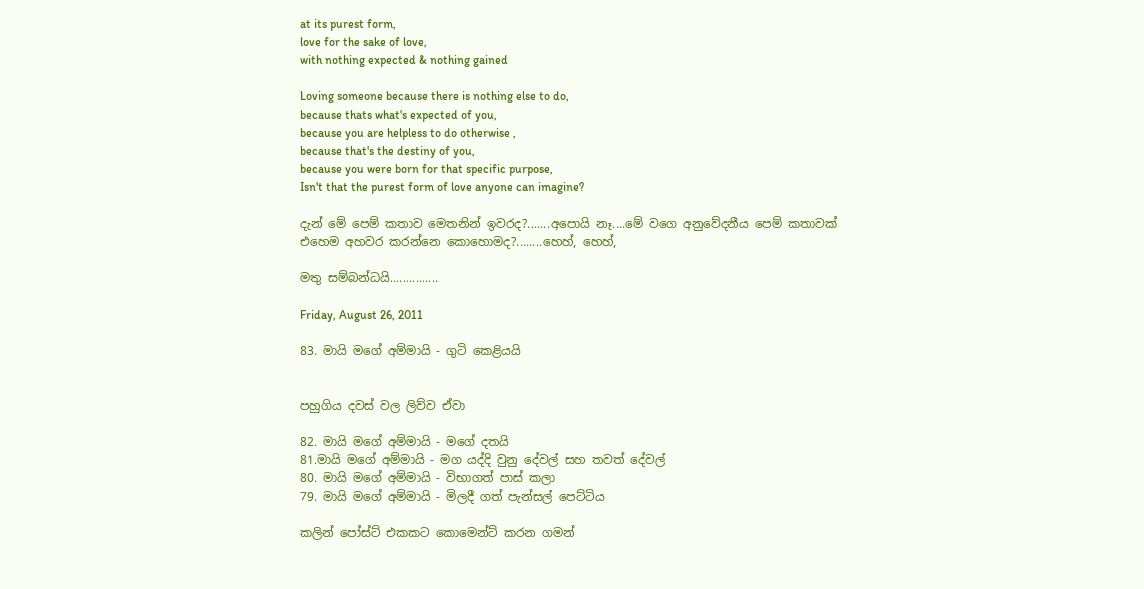at its purest form,
love for the sake of love,
with nothing expected & nothing gained

Loving someone because there is nothing else to do,
because thats what's expected of you,
because you are helpless to do otherwise ,
because that's the destiny of you,
because you were born for that specific purpose,
Isn't that the purest form of love anyone can imagine?

දැන් මේ පෙම් කතාව මෙතනින් ඉවරද?.......අපොයි නෑ....මේ වගෙ අනුවේදනීය පෙම් කතාවක් එහෙම අහවර කරන්නෙ කොහොමද?........හෙහ්, හෙහ්,

මතු සම්බන්ධයි...............

Friday, August 26, 2011

83. මායි මගේ අම්මායි - ගුටි කෙළියයි


පහුගිය දවස් වල ලිව්ව ඒවා

82. මායි මගේ අම්මායි - මගේ දතයි‍
81.මායි මගේ අම්මායි - මග යද්දි වුනු දේවල් සහ තවත් දේවල්
80. මායි මගේ අම්මායි - විභාගත් පාස් කලා
79. මායි මගේ අම්මායි - මිලදී ගත් පැන්සල් පෙට්ටිය

කලින් පෝස්ට් එකකට කොමෙන්ට් කරන ගමන්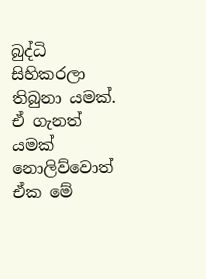බුද්ධි සිහිකරලා තිබුනා යමක්. ඒ ගැනත් යමක් නොලිව්වොත් ඒක මේ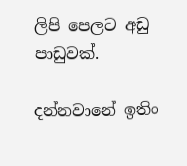ලිපි පෙලට අඩු පාඩුවක්.

දන්නවානේ ඉතිං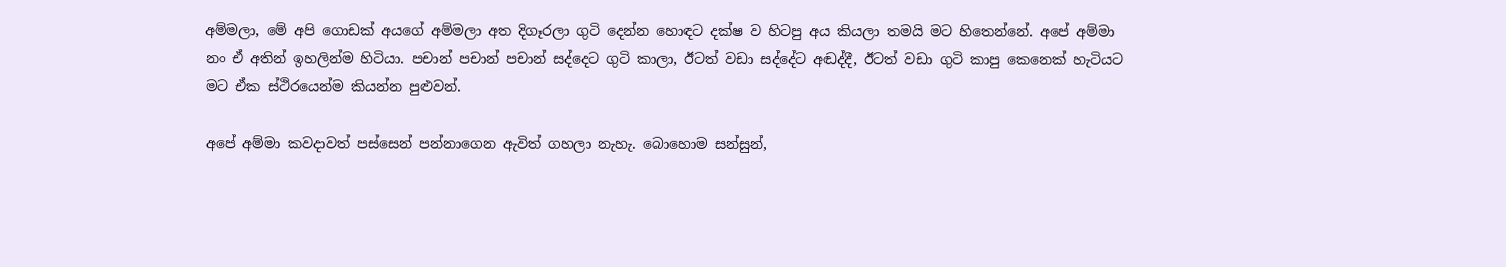අම්මලා, මේ අපි ගොඩක් අයගේ අම්මලා අත දිගෑරලා ගුටි දෙන්න හොඳට දක්ෂ ව හිටපු අය කියලා තමයි මට හිතෙන්නේ. අපේ අම්මා නං ඒ අතින් ඉහලින්ම හිටියා. පචාන් පචාන් පචාන් සද්දෙට ගුටි කාලා, ඊටත් වඩා සද්දේට අඬද්දී, ඊටත් වඩා ගුටි කාපු කෙනෙක් හැටියට මට ඒක ස්ථිරයෙන්ම කියන්න පුළුවන්.

අපේ අම්මා කවදාවත් පස්සෙන් පන්නාගෙන ඇවිත් ගහලා නැහැ. බොහොම සන්සුන්,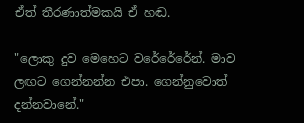ඒත් තීරණාත්මකයි ඒ හඬ.

"ලොකු දුව මෙහෙට වරේරේරේන්. මාව ලඟට ගෙන්නන්න එපා. ගෙන්නුවොත් දන්නවානේ."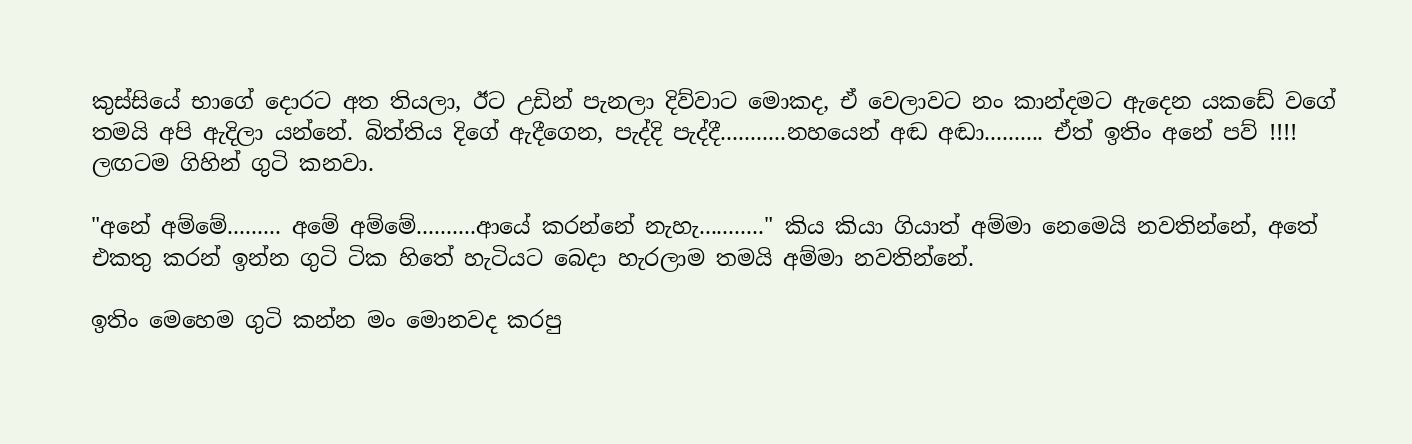කුස්සියේ භාගේ දොරට අත තියලා, ඊට උඩින් පැනලා දිව්වාට මොකද, ඒ වෙලාවට නං කාන්දමට ඇදෙන යකඩේ වගේ තමයි අපි ඇදිලා යන්නේ. බිත්තිය දිගේ ඇදීගෙන, පැද්දි පැද්දී...........නහයෙන් අඬ අඬා.......... ඒත් ඉතිං අනේ පව් !!!! ලඟටම ගිහින් ගුටි කනවා.

"අනේ අම්මේ......... අමේ අම්මේ..........ආයේ කරන්නේ නැහැ..........." කිය කියා ගියාත් අම්මා නෙමෙයි නවති‍න්නේ, අතේ එකතු කරන් ඉන්න ගුටි ටික හිතේ හැටියට බෙදා හැරලාම තමයි අම්මා නවතින්නේ.

ඉතිං මෙහෙම ගුටි කන්න මං මොනවද කරපු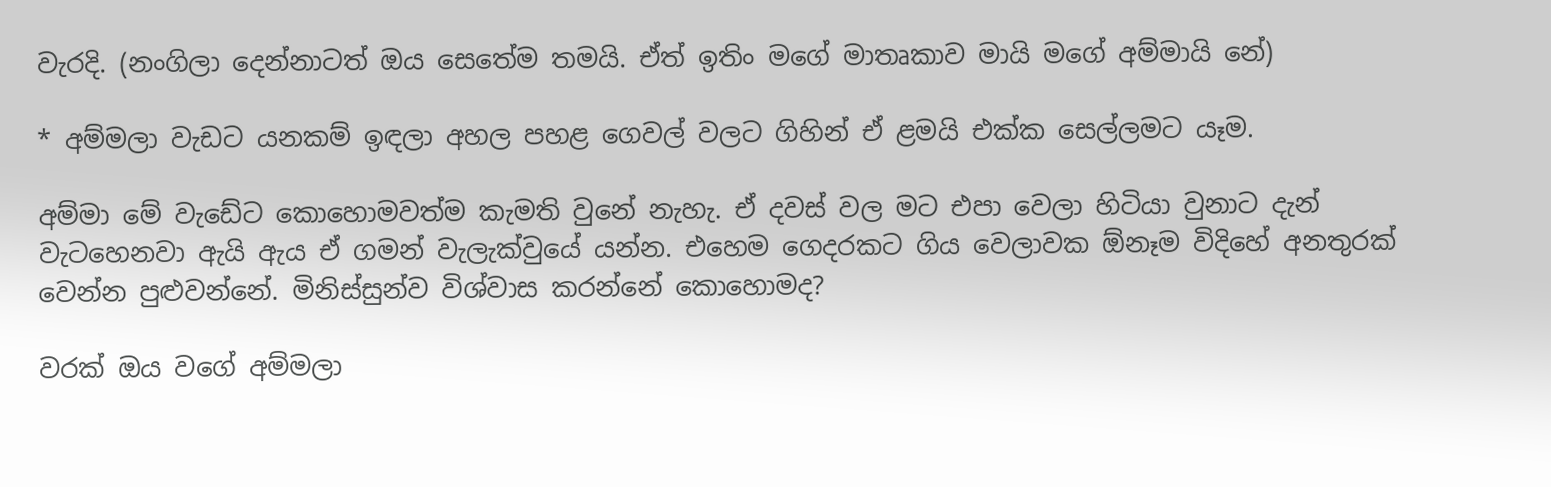වැරදි. (නංගිලා දෙන්නාටත් ඔය සෙතේම තමයි. ඒත් ඉතිං මගේ මාතෘකාව මායි මගේ අම්මායි නේ)

* අම්මලා වැඩට යනකම් ඉඳලා අහල පහළ ගෙවල් වලට ගිහින් ඒ ළමයි එක්ක සෙල්ලමට යෑම.

අම්මා මේ වැඩේට කොහොමවත්ම කැමති වුනේ නැහැ. ඒ දවස් වල මට එපා වෙලා හිටියා වුනාට දැන් වැටහෙනවා ඇයි ඇය ඒ ගමන් වැලැක්වුයේ යන්න. එහෙම ගෙදරකට ගිය වෙලාවක ඕනෑම විදිහේ අනතුරක් වෙන්න පුළුවන්නේ. මිනිස්සුන්ව විශ්වාස කරන්නේ කොහොමද?

වරක් ඔය වගේ අම්මලා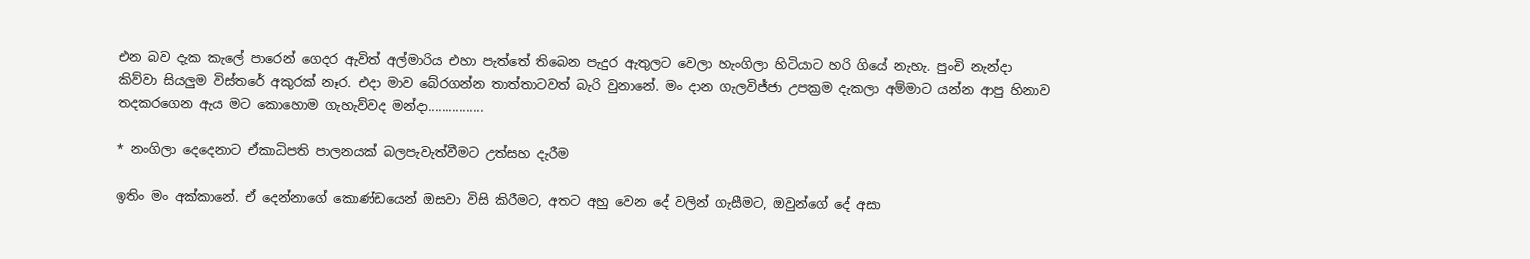එන බව දැක කැලේ පාරෙන් ගෙදර ඇවිත් අල්මාරිය එහා පැත්තේ තිබෙන පැදුර ඇතුලට වෙලා හැංගිලා හිටියාට හරි ගියේ නැහැ. පුංචි නැන්දා කිව්වා සියලුම විස්තරේ අකුරක් නෑර. එදා මාව බේරගන්න තාත්තාටවත් බැරි වුනානේ. මං දාන ගැලවිජ්ජා උපක්‍රම දැකලා අම්මාට යන්න ආපු හිනාව තදකරගෙන ඇය මට කොහොම ගැහැව්වද මන්දා................

* නංගිලා දෙදෙනාට ඒකාධිපති පාලනයක් බලපැවැත්වීමට උත්සහ දැරීම

ඉතිං මං අක්කානේ. ඒ දෙන්නාගේ කොණ්ඩයෙන් ඔසවා විසි කිරීමට, අතට අහු වෙන දේ වලින් ගැසීමට, ඔවුන්ගේ දේ අසා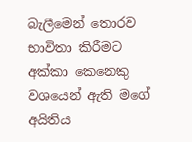බැලීමෙන් තොරව භාවිතා කිරීමට අක්කා කෙනෙකු වශයෙන් ඇති මගේ අයිතිය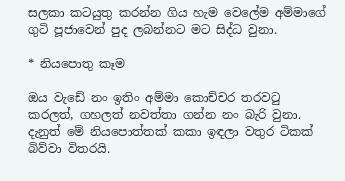සලකා කටයුතු කරන්න ගිය හැම වෙලේම අම්මාගේ ගුටි පූජාවෙන් පුද ලබන්නට මට සිද්ධ වුනා.

* නියපොතු කෑම

ඔය වැඩේ නං ඉතිං අම්මා කොච්චර ‍තරවටු කරලත්, ගහලත් නවත්තා ගන්න නං බැරි වුනා. දැනුත් මේ නියපොත්තක් කකා ඉඳලා වතුර ටිකක් බිව්වා විතරයි.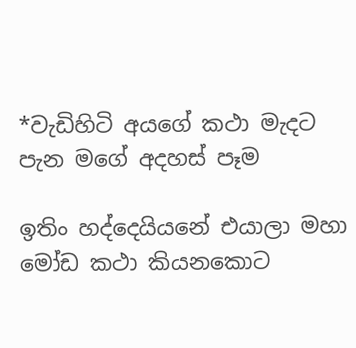*වැඩිහිටි අයගේ කථා මැදට පැන මගේ අදහස් පෑම

ඉතිං හද්දෙයියනේ එයාලා මහා මෝඩ කථා කියනකොට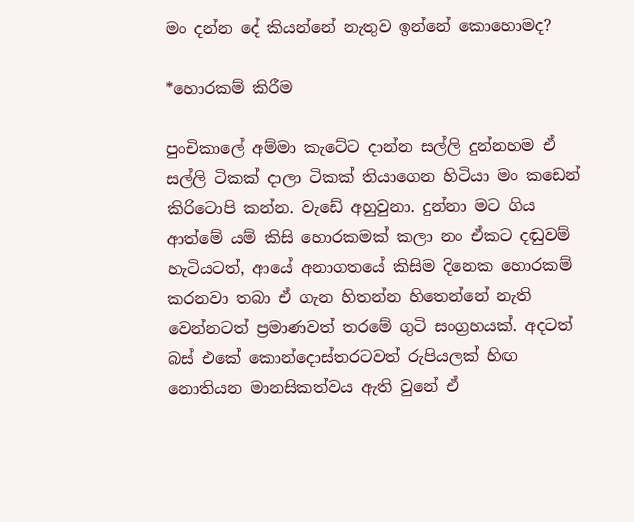මං දන්න දේ කියන්නේ නැතුව ඉන්නේ කොහොමද?

*හොරකම් කිරීම

පුංචිකාලේ අම්මා කැටේට දාන්න සල්ලි දුන්නහම ඒ සල්ලි ටිකක් දාලා ටිකක් තියාගෙන හිටියා මං කඩෙන් කිරිටොපි කන්න. වැඩේ අහුවුනා. දුන්නා මට ගිය ආත්මේ යම් කිසි හොරකමක් කලා නං ඒකට දඬුවම් හැටියටත්, ආයේ අනාගතයේ කිසිම දිනෙක හොරකම් කරනවා තබා ඒ ගැන හිතන්න හිතෙන්නේ නැති වෙන්නටත් ප්‍රමාණවත් තරමේ ගුටි සංග්‍රහයක්. අදටත් බස් එකේ කොන්දොස්තරටවත් රුපියලක් හිඟ නොතියන මානසිකත්වය ඇති වුනේ ඒ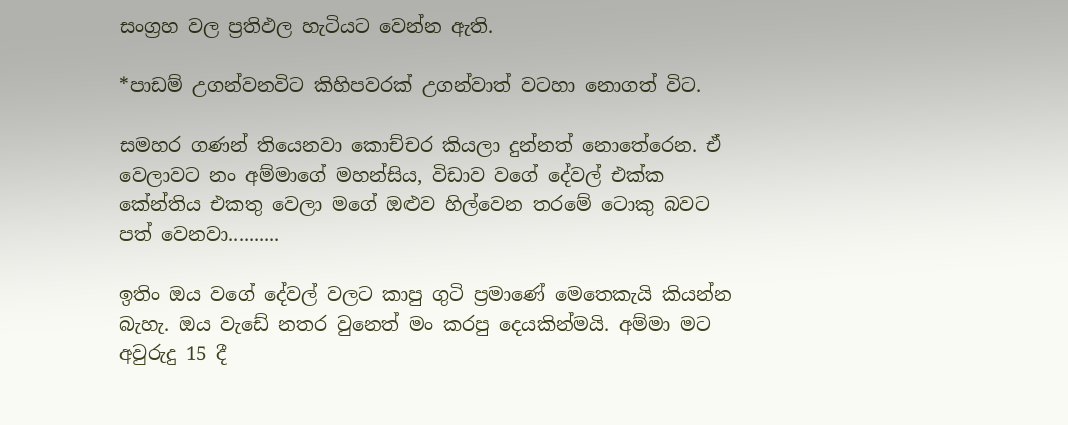සංග්‍රහ වල ප්‍රතිඵල හැටියට වෙන්න ඇති.

*පාඩම් උගන්වනවිට කිහිපවරක් උගන්වාත් වටහා නොගත් විට.

සමහර ගණන් තියෙනවා කොච්චර කියලා දුන්නත් නොතේරෙන. ඒ වෙලාවට නං අම්මාගේ මහන්සිය, විඩාව වගේ දේවල් එක්ක කේන්තිය එකතු වෙලා මගේ ඔළුව හිල්වෙන තරමේ ටොකු බවට පත් වෙනවා..........

ඉතිං ඔය වගේ දේවල් වලට කාපු ගුටි ප්‍රමාණේ මෙතෙකැයි කියන්න බැහැ. ඔය වැඩේ නතර වුනෙත් මං කරපු දෙයකින්මයි. අම්මා මට අවුරුදු 15 දී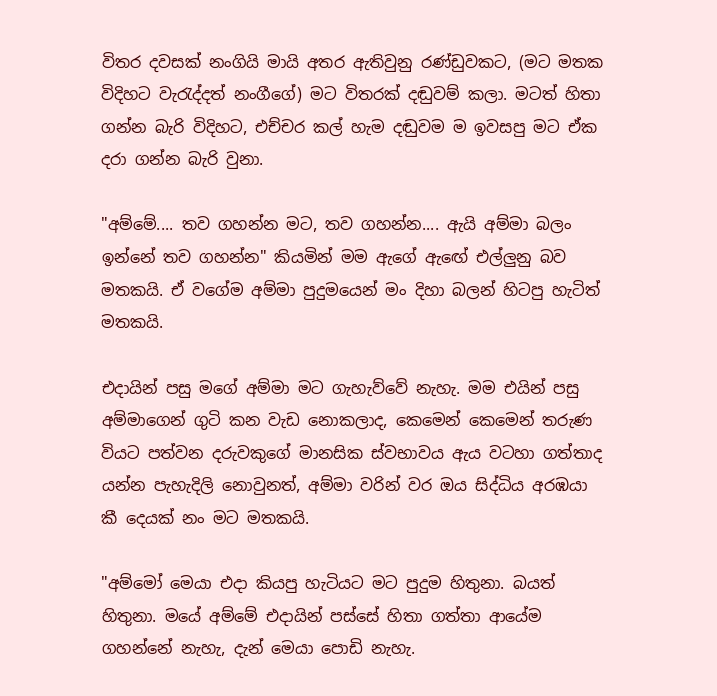විතර දවසක් නංගියි මායි අතර ඇතිවුනු රණ්ඩුවකට, (මට මතක විදිහට වැරැද්දත් නංගීගේ) මට විතරක් දඬුවම් කලා. මටත් හිතා ගන්න බැරි විදිහට, එච්චර කල් හැම දඬුවම ම ඉවසපු මට ඒක දරා ගන්න බැරි වුනා.

"අම්මේ.... තව ගහන්න මට, තව ගහන්න.... ඇයි අම්මා බලං ඉන්නේ තව ගහන්න" කියමින් මම ඇගේ ඇඟේ එල්ලුනු බව මතකයි. ඒ වගේම අම්මා පුදුමයෙන් මං දිහා බලන් හිටපු හැටිත් මතකයි.

එදායින් පසු මගේ අම්මා මට ගැහැව්වේ නැහැ. මම එයින් පසු අම්මාගෙන් ගුටි කන වැඩ නොකලාද, කෙමෙන් කෙමෙන් තරුණ වියට පත්වන දරුවකුගේ මානසික ස්වභාවය ඇය වටහා ගත්තාද යන්න පැහැදිලි නොවුනත්, අම්මා වරින් වර ඔය සිද්ධිය අරඹයා කී දෙයක් නං මට මතකයි.

"අම්මෝ මෙයා එදා කියපු හැටියට මට පුදුම හිතුනා. බයත් හිතුනා. මයේ අම්මේ එදායින් පස්සේ හිතා ගත්තා ආයේම ගහන්නේ නැහැ, දැන් මෙයා පොඩි නැහැ.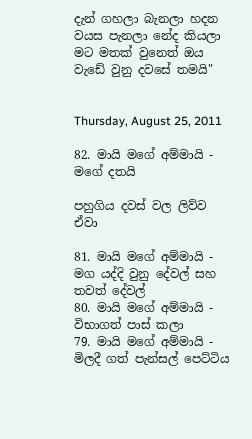දැන් ගහලා බැනලා හදන වයස පැනලා නේද කියලා මට මතක් වුනෙත් ඔය වැඩේ වුනු දවසේ තමයි"


Thursday, August 25, 2011

82. මායි මගේ අම්මායි - මගේ දතයි

පහුගිය දවස් වල ලිව්ව ඒවා

81. මායි මගේ අම්මායි - මග යද්දි වුනු දේවල් සහ තවත් දේවල්
80. මායි මගේ අම්මායි - විභාගත් පාස් කලා
79. මායි මගේ අම්මායි - මිලදී ගත් පැන්සල් පෙට්ටිය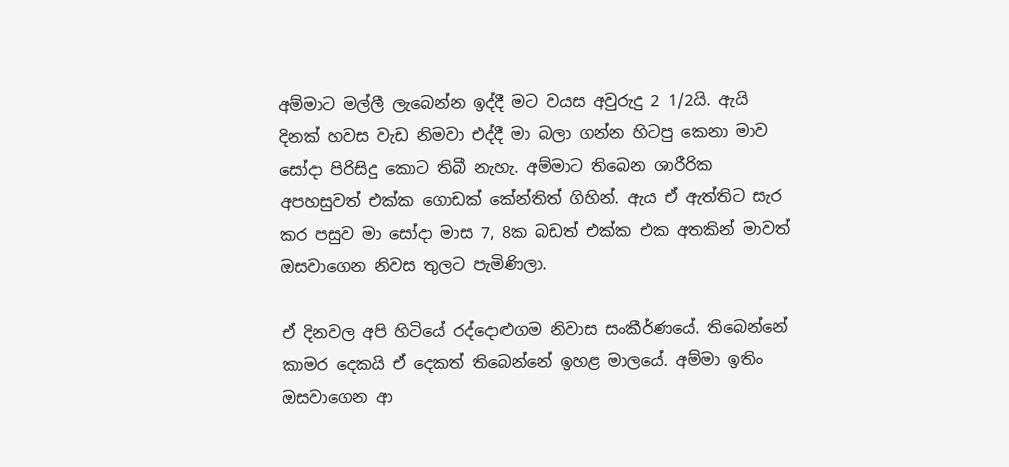අම්මාට මල්ලී ලැබෙන්න ඉද්දී මට වයස අවුරුදු 2 1/2යි. ඇයි දිනක් හවස වැඩ නිමවා එද්දී මා බලා ගන්න හිටපු කෙනා මාව සෝදා පිරිසිදු කොට තිබී නැහැ. අම්මාට තිබෙන ශාරීරික අපහසුවත් එක්ක ගොඩක් කේන්තිත් ගිහින්. ඇය ඒ ඇත්තිට සැර කර පසුව මා සෝදා මාස 7, 8ක බඩත් එක්ක එක අතකින් මාවත් ඔසවාගෙන නිවස තුලට පැමිණිලා.

ඒ දිනවල අපි හිටියේ රද්දොළුගම නිවාස සංකීර්ණයේ. තිබෙන්නේ කාමර දෙකයි ඒ දෙකත් තිබෙන්නේ ඉහළ මාලයේ. අම්මා ඉතිං ඔසවාගෙන ආ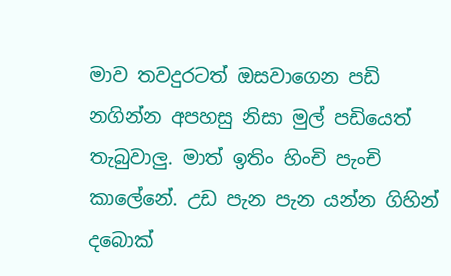මාව තවදුරටත් ඔසවාගෙන පඩි නගින්න අපහසු නිසා මුල් පඩියෙත් තැබුවාලු. මාත් ඉතිං හිංචි පැංචි කාලේනේ. උඩ පැන පැන යන්න ගිහින් දබොක්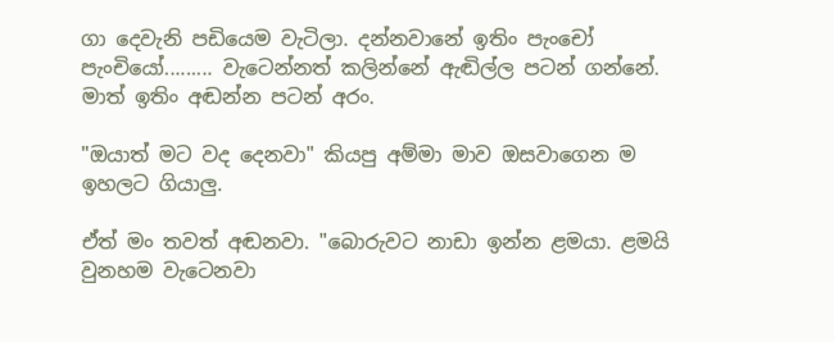ගා දෙවැනි පඩියෙම වැටිලා. දන්නවානේ ඉතිං පැංචෝ පැංචියෝ......... වැටෙන්නත් කලින්නේ ඇඬිල්ල පටන් ගන්නේ. මාත් ඉතිං අඬන්න පටන් අරං.

"ඔයාත් මට වද දෙනවා" කියපු අම්මා මාව ඔසවාගෙන ම ඉහලට ගියාලු.

ඒත් මං තවත් අඬනවා. "බොරුවට නාඩා ඉන්න ළමයා. ළමයි වුනහම වැටෙනවා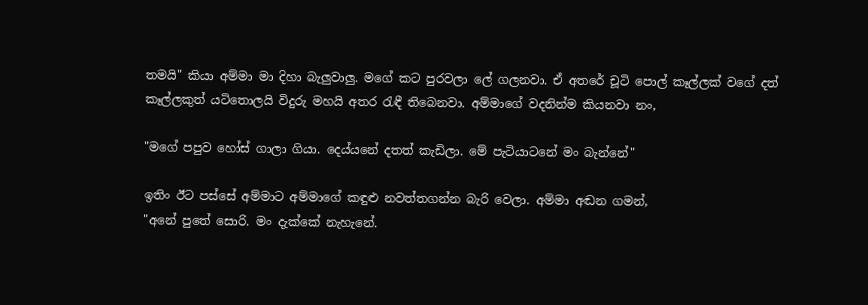තමයි" කියා අම්මා මා දිහා බැලුවාලු. මගේ කට පුරවලා ලේ ගලනවා. ඒ අතරේ ‍චූටි පොල් කෑල්ලක් වගේ දත් කෑල්ලකුත් යටිතොලයි විදුරු මහයි අතර රැඳී තිබෙනවා. අම්මාගේ වදනින්ම කියනවා නං,

"මගේ පපුව හෝස් ගාලා ගියා. දෙය්යනේ දතත් කැඩිලා. මේ පැටියාටනේ මං බැන්නේ"

ඉතිං ඊට පස්සේ අම්මාට අම්මාගේ කඳුළු නවත්තගන්න බැරි වෙලා. අම්මා අඬන ගමන්,
"අනේ පුතේ සොරි. මං දැක්කේ නැහැනේ.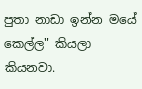පුතා නාඩා ඉන්න මයේ කෙල්ල" කියලා කියනවා.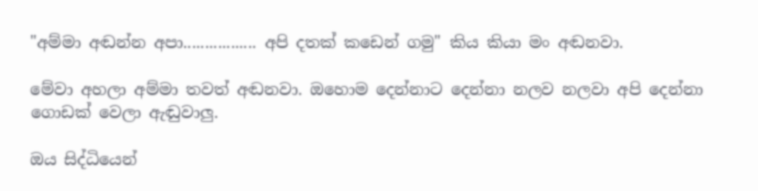"අම්මා අඬන්න අපා................. අපි දතක් කඩෙන් ගමු" කිය කියා මං අඬනවා.

මේවා අහලා අම්මා තවත් අඬනවා. ඔහොම දෙන්නාට දෙන්නා නලව නලවා අපි දෙන්නා ගොඩක් වෙලා ඇඬුවාලු.

ඔය සිද්ධියෙන්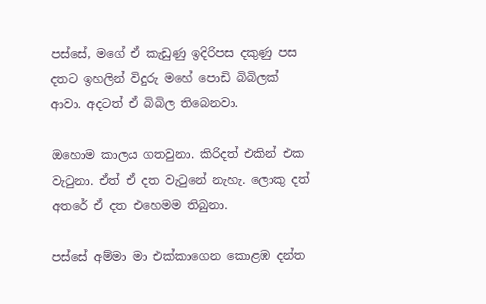පස්සේ, මගේ ඒ කැඩුණු ඉදිරිපස දකුණු පස දතට ඉහලින් විදුරු මහේ පොඩි බිබිලක් ආවා. අදටත් ඒ බිබිල තිබෙනවා.

ඔහොම කාලය ගතවුනා. කිරිදත් එකින් එක වැටුනා. ඒත් ඒ දත වැටුනේ නැහැ. ලොකු දත් අතරේ ඒ දත එහෙමම තිබුනා.

පස්සේ අම්මා මා එක්කාගෙන කොළඹ දන්ත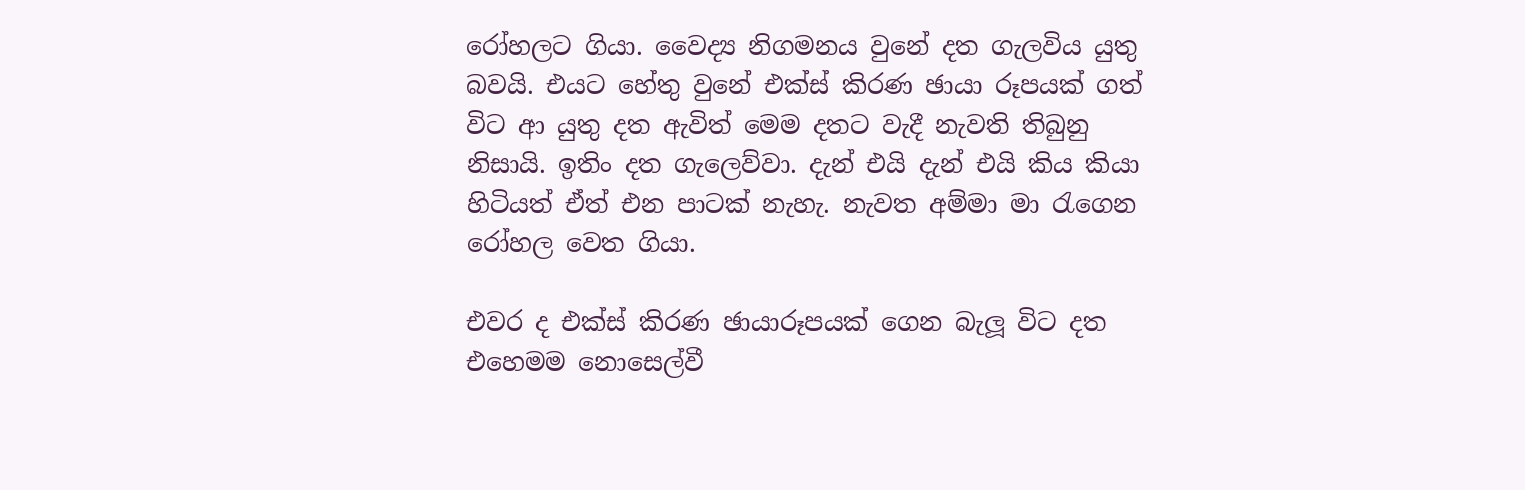රෝහලට ගියා. වෛද්‍ය නිගමනය වුනේ දත ගැලවිය යුතු බවයි. එයට හේතු වුනේ එක්ස් කිරණ ඡායා රූපයක් ගත් විට ආ යුතු දත ඇවිත් මෙම දතට වැදී නැවති තිබුනු නිසායි. ඉතිං දත ගැලෙව්වා. දැන් එයි දැන් එයි කිය කියා හිටියත් ඒත් එන පාටක් නැහැ. නැවත අම්මා මා රැගෙන රෝහල වෙත ගියා.

එවර ද එක්ස් කිරණ ඡායාරූපයක් ගෙන බැලූ විට දත එහෙමම නොසෙල්වී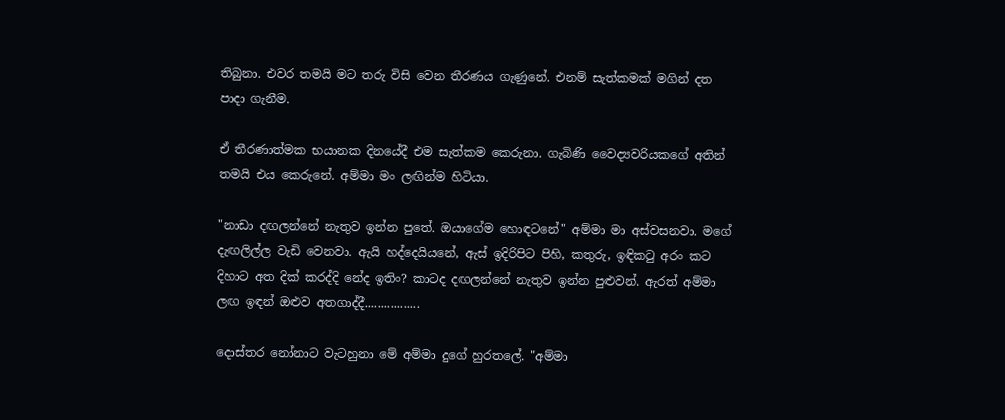තිබුනා. එවර තමයි මට තරු විසි වෙන තීරණය ගැණුනේ. එනම් සැත්කමක් මගින් දත පාදා ගැනීම.

ඒ තීරණාත්මක භයානක දිනයේදී එම සැත්කම කෙරුනා. ගැබිණි වෛද්‍යවරියකගේ අතින් තමයි එය කෙරුනේ. අම්මා මං ලඟින්ම හිටියා.

"නාඩා දඟලන්නේ නැතුව ඉන්න පුතේ. ඔයාගේම හොඳටනේ" අම්මා මා අස්වසනවා. මගේ දැඟලිල්ල වැඩි වෙනවා. ඇයි හද්දෙයියනේ, ඇස් ඉදිරිපිට පිහි, කතුරු, ඉඳිකටු අරං කට දිහාට අත දික් කරද්දි නේද ඉතිං? කාටද දඟලන්නේ නැතුව ඉන්න පුළුවන්. ඇරත් අම්මා ලඟ ඉඳන් ඔළුව අතගාද්දී.................

දොස්තර නෝනාට වැටහුනා මේ අම්මා දුගේ හුරතලේ. "අම්මා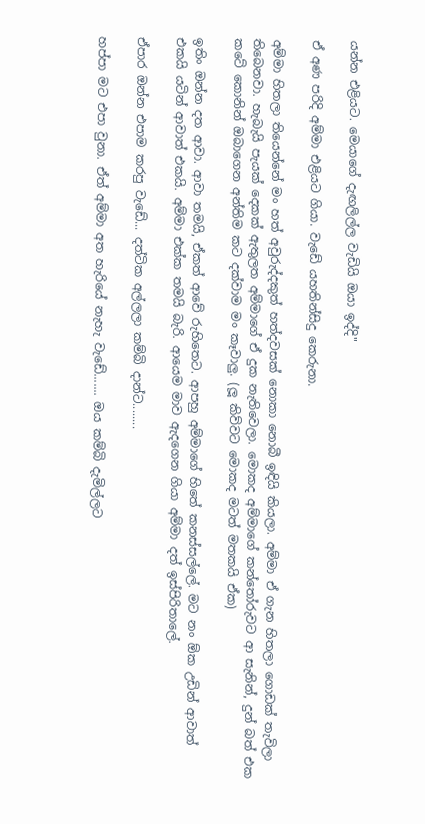යන්න එළියට. මෙයාගේ දැඟලිල්ල වැඩියි ඔයා ඉද්දි"

ඒ අණ පරිදි අම්මා එළියට ගියා. වැඩේ යහතින්සිදු කෙරුනා.

අම්මා හිතලා තියෙන්නේ මං හත් අවුරුද්දකුත් හත්දවසක් නොකා නොබී ඉඳියි කියලා. අම්මා ඒ ගැන හිතලා ගොඩක් තැවිලා තිබෙනවා. හැබැයි පැයක් දෙකක් ඇතුලත අම්මාගේ ඒ දුක නැතිවෙලා. මොකද අම්මාගේ කන්තෝරුවට ආ සැනින්, දුන් බත් එක කටේ කොනින් ඔබාගෙන අන්තිම කට දක්වාම මං කෑවාලු. (ලූ කිව්වට මොකද මටත් මතකයි ඒක)

ඉතිං ඔන්න දත ආවා. ආවා තමයි, ඒකත් ආවේ රුහිතෙට. ආපහු අම්මාගේ හිතේ කනස්සල්ලේ. මට නං ඕක උඩින් ආවාත් එකයි යටින් ආවාත් එකයි. අම්මා එක්ක තමයි බැරි. ආයෙම මාව ඇදගෙන ගියා අම්මා දත් ඉස්පිරිතාලේ.

ඒපාර ඔන්න එපාම කරපු වැඩේ... දත්ටික අල්ලලා කම්බි දාන්ට........

හප්පා මට එපා වුනා. ඒත් අම්මා අත හැරියේ නැහැ වැඩේ....... ඔය කම්බි දැමිල්ලට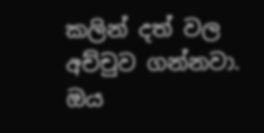කලින් දත් වල අච්චුව ගන්නවා. ඔය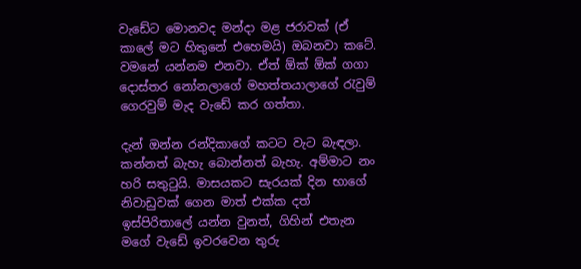වැඩේට මොනවද මන්දා මළ ජරාවක් (ඒ කාලේ මට හිතුනේ එහෙමයි) ඔබනවා කටේ. වමනේ යන්නම එනවා. ඒත් ඕක් ඕක් ගගා දොස්තර නෝනලාගේ මහත්තයාලාගේ රැවුම් ගෙරවුම් මැද වැඩේ කර ගත්තා.

දැන් ඔන්න රන්දිකාගේ කටට වැට බැඳලා. කන්නත් බැහැ බොන්නත් බැහැ. අම්මාට නං හරි සතුටුයි. මාසයකට සැරයක් දින භාගේ නිවාඩුවක් ගෙන මාත් එක්ක දත් ඉස්පිරිතාලේ යන්න වුනත්, ගිහින් එතැන මගේ වැඩේ ඉවරවෙන තුරු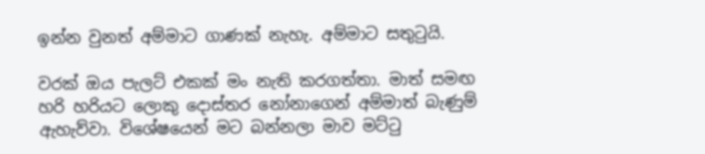ඉන්න වුනත් අම්මාට ගාණක් නැහැ. අම්මාට සතුටුයි.

වරක් ඔය පැලට් එකක් මං නැති කරගත්තා. මාත් සමඟ හරි හරියට ලොකු දොස්තර නෝනාගෙන් අම්මාත් බැණුම් ඇහැව්වා. විශේෂයෙන් මට බන්නලා මාව මට්ටු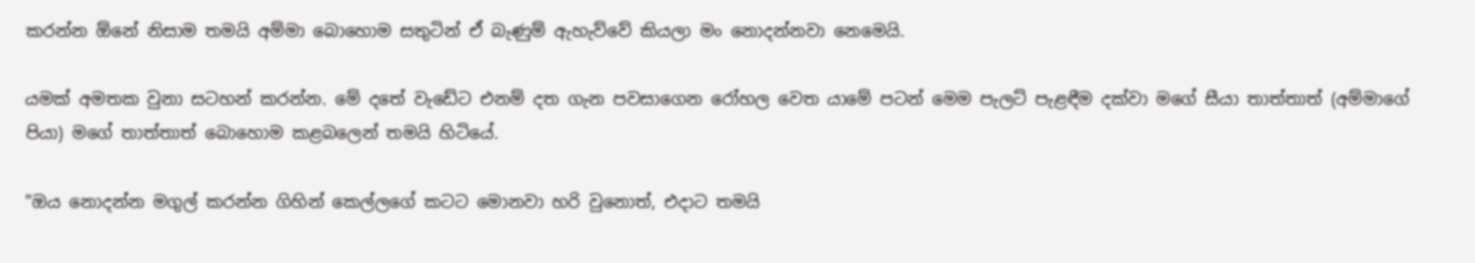කරන්න ඕනේ නිසාම තමයි අම්මා බොහොම සතුටින් ඒ බැණුම් ඇහැව්වේ කියලා මං නොදන්නවා නෙමෙයි.

යමක් අමතක වුනා සටහන් කරන්න. මේ දතේ වැඩේට එනම් දත ගැන පවසාගෙන රෝහල වෙත යාමේ පටන් මෙම පැලට් පැළඳීම දක්වා මගේ සීයා තාත්තාත් (අම්මාගේ පියා) මගේ තාත්තාත් බොහොම කළබලෙන් තමයි හිටියේ.

"ඔය නොදන්න මගුල් කරන්න ගිහින් කෙල්ලගේ කටට මොනවා හරි වුනොත්, එදාට තමයි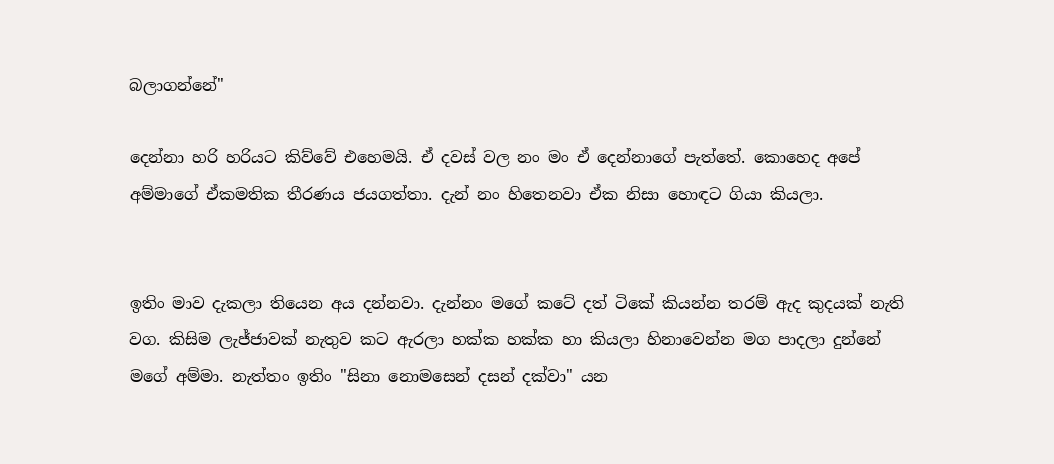බලාගන්නේ"

දෙන්නා හරි හරියට කිව්වේ එහෙමයි. ඒ දවස් වල නං මං ඒ දෙන්නාගේ පැත්තේ. කොහෙද අපේ අම්මාගේ ඒකමතික තීරණය ජයගත්තා. දැන් නං හිතෙනවා ඒක නිසා හොඳට ගියා කියලා.


ඉතිං මාව දැකලා තියෙන අය දන්නවා. දැන්නං මගේ කටේ දත් ටිකේ කියන්න තරම් ඇද කුදයක් නැති වග. කිසිම ලැජ්ජාවක් නැතුව කට ඇරලා හක්ක හක්ක හා කියලා හිනාවෙන්න මග පාදලා දුන්නේ මගේ අම්මා. නැත්තං ඉතිං "සිනා නොමසෙන් දසන් දක්වා" යන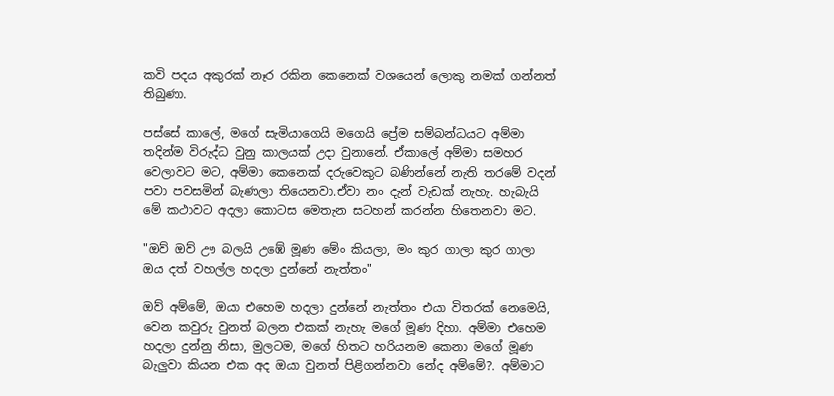කවි පදය අකුරක් නෑර රකින කෙනෙක් වශයෙන් ලොකු නමක් ගන්නත් තිබුණා.

පස්සේ කාලේ, මගේ සැමියාගෙයි මගෙයි ප්‍රේම සම්බන්ධයට අම්මා තදින්ම විරුද්ධ වුනු කාලයක් උදා වුනානේ. ඒකාලේ අම්මා සමහර වෙලාවට මට, අම්මා කෙනෙක් දරුවෙකුට බණින්නේ නැති තරමේ වදන් පවා පවසමින් බැණලා තියෙනවා.ඒවා නං දැන් වැඩක් නැහැ. හැබැයි මේ කථාවට අදලා කොටස මෙතැන සටහන් කරන්න හිතෙනවා මට.

"ඔව් ඔව් ඌ බලයි උඹේ මූණ මේං කියලා, මං කුර ගාලා කුර ගාලා ඔය දත් වහල්ල හදලා දුන්නේ නැත්තං"

ඔව් අම්මේ, ඔයා එහෙම හදලා දුන්නේ නැත්තං එයා විතරක් නෙමෙයි, වෙන කවුරු වුනත් බලන එකක් නැහැ මගේ මූණ දිහා. අම්මා එහෙම හදලා දුන්නු නිසා, මුලටම, මගේ හිතට හරියනම කෙනා මගේ මූණ බැලුවා කියන එක අද ඔයා වුනත් පිළිගන්නවා නේද අම්මේ?. අම්මාට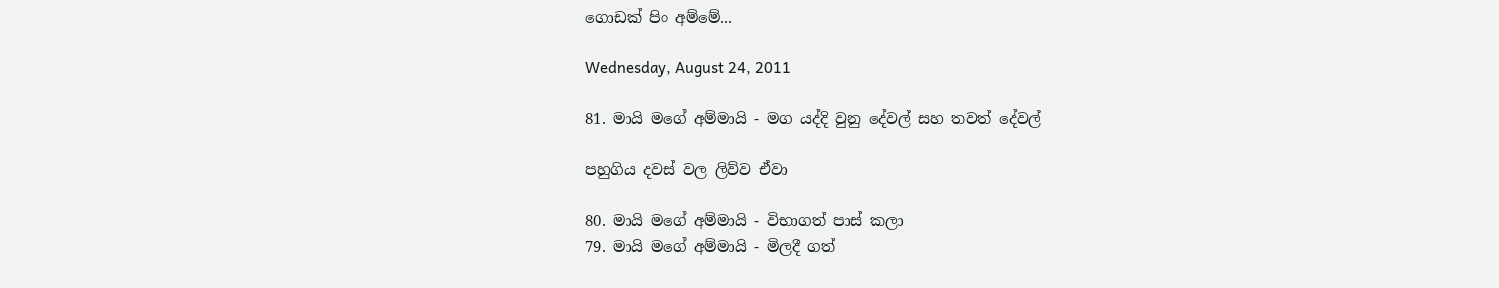ගොඩක් පිං අම්මේ...

Wednesday, August 24, 2011

81. මායි මගේ අම්මායි - මග යද්දි වුනු දේවල් සහ තවත් දේවල්

පහුගිය දවස් වල ලිව්ව ඒවා

80. මායි මගේ අම්මායි - විභාගත් පාස් කලා
79. මායි මගේ අම්මායි - මිලදී ගත්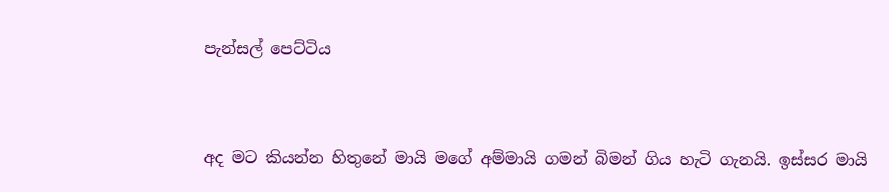පැන්සල් පෙට්ටිය


අද මට කියන්න හිතුනේ මායි මගේ අම්මායි ගමන් බිමන් ගිය හැටි ගැනයි. ඉස්සර මායි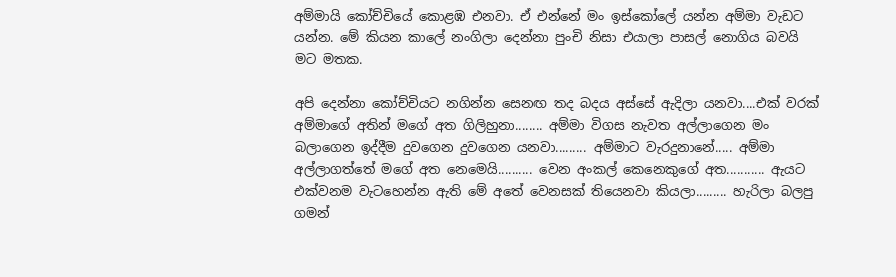අම්මායි කෝච්චියේ කොළඹ එනවා. ඒ එන්නේ මං ඉස්කෝලේ යන්න අම්මා වැඩට යන්න. මේ කියන කාලේ නංගිලා දෙන්නා පුංචි නිසා එයාලා පාසල් නොගිය බවයි මට මතක.

අපි දෙන්නා ‍කෝච්චියට නගින්න සෙනඟ තද බදය අස්සේ ඇදිලා යනවා....එක් වරක් අම්මාගේ අතින් මගේ අත ගිලිහුනා........ අම්මා විගස නැවත අල්ලාගෙන මං බලාගෙන ඉද්දීම දුවගෙන දුවගෙන යනවා......... අම්මාට වැරදුනානේ..... අම්මා අල්ලාගත්තේ මගේ අත නෙමෙයි.......... වෙන අංකල් කෙනෙකුගේ අත........... ඇයට එක්වනම ‍වැටහෙන්න ඇති මේ අතේ වෙනසක් තියෙනවා කියලා......... හැරිලා බලපු ගමන්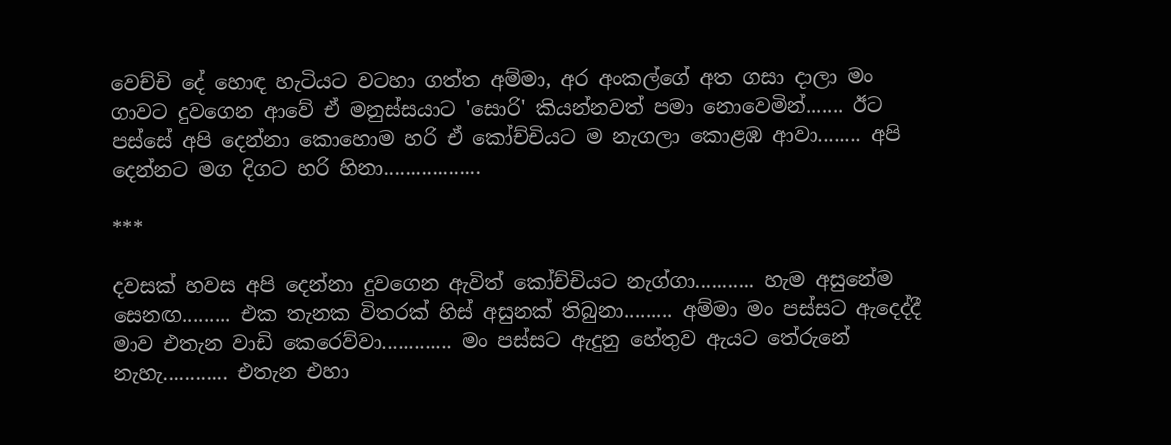වෙච්චි දේ හොඳ හැටියට ‍වටහා ගත්ත අම්මා, අර අංකල්ගේ අත ගසා දාලා මං ගාවට දුවගෙන ආවේ ඒ මනුස්සයාට 'සොරි' කියන්නවත් පමා නොවෙමින්....... ඊට පස්සේ අපි දෙන්නා කොහොම හරි ඒ කෝච්චියට ම නැගලා කොළඹ ආවා........ අපි දෙන්නට මග දිගට හරි හිනා..................

***

දවසක් හවස අපි දෙන්නා දුවගෙන ඇවිත් කෝච්චියට නැග්ගා........... හැම අසුනේම සෙනඟ......... එක තැනක විතරක් හිස් අසුනක් තිබුනා......... අම්මා මං පස්සට ඇදෙද්දී මාව එතැන වාඩි කෙරෙව්වා............. මං පස්සට ඇදුනු හේතුව ඇයට තේරුනේ නැහැ............ එතැන එහා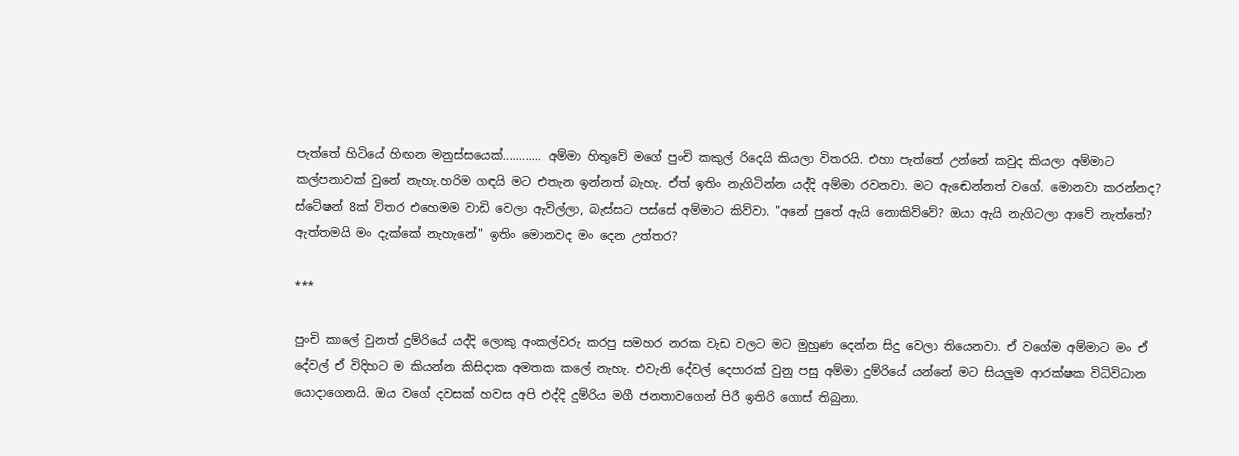පැත්තේ හිටියේ හිඟන මනුස්සයෙක්............ අම්මා හිතුවේ මගේ පුංචි කකුල් රිදෙයි කියලා විතරයි. එහා පැත්තේ උන්නේ කවුද කියලා අම්මාට කල්පනාවක් වුනේ නැහැ.හරිම ගඳයි මට එතැන ඉන්නත් බැහැ. ඒත් ඉතිං නැගිටින්න යද්දි අම්මා රවනවා. මට ඇඬෙන්නත් වගේ. මොනවා කරන්නද? ස්ටේෂන් 8ක් විතර එහෙමම වාඩි වෙලා ඇවිල්ලා, බැස්සට පස්සේ අම්මාට කිව්වා. "අනේ පුතේ ඇයි නොකිව්වේ? ඔයා ඇයි නැගිටලා ආවේ නැත්තේ? ඇත්තමයි මං දැක්කේ නැහැනේ" ඉතිං මොනවද මං දෙන උත්තර?

***

පුංචි කාලේ වුනත් දුම්රියේ යද්දි ලොකු අංකල්වරු කරපු සමහර නරක වැඩ වලට මට මුහුණ දෙන්න සිදු වෙලා තියෙනවා. ඒ වගේම අම්මාට මං ඒ දේවල් ඒ විදිහට ම කියන්න කිසිදාක අමතක කලේ නැහැ. එවැනි දේවල් දෙපාරක් වුනු පසු අම්මා දුම්රියේ යන්නේ මට සියලුම ආරක්ෂක විධිවිධාන යොදාගෙනයි. ඔය වගේ දවසක් හවස අපි එද්දි දුම්රිය මගී ජනතාවගෙන් පිරී ඉතිරි ගොස් තිබුනා.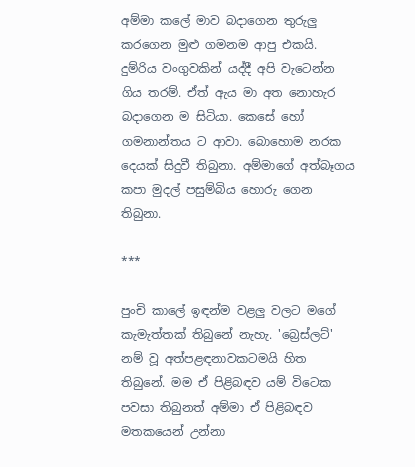අම්මා කලේ මාව බදාගෙන තුරුලු කරගෙන මුළු ගමනම ආපු එකයි. දුම්රිය වංගුවකින් යද්දී අපි වැටෙන්න ගිය තරම්. ඒත් ඇය මා අත නොහැර බදාගෙන ම සිටියා. කෙසේ හෝ ගමනාන්තය ට ආවා. බොහොම නරක දෙයක් සිදුවී තිබුනා. අම්මාගේ අත්බෑගය කපා මුදල් පසුම්බිය හොරු ගෙන තිබුනා.

***

පුංචි කාලේ ඉඳන්ම වළලු වලට මගේ කැමැත්තක් තිබුනේ නැහැ. 'බ්‍රෙස්ලට්' නම් වූ අත්පළඳනාවකටමයි හිත තිබුනේ. මම ඒ පිළිබඳව යම් විටෙක පවසා තිබුනත් අම්මා ඒ පිළිබඳව මතකයෙන් උන්නා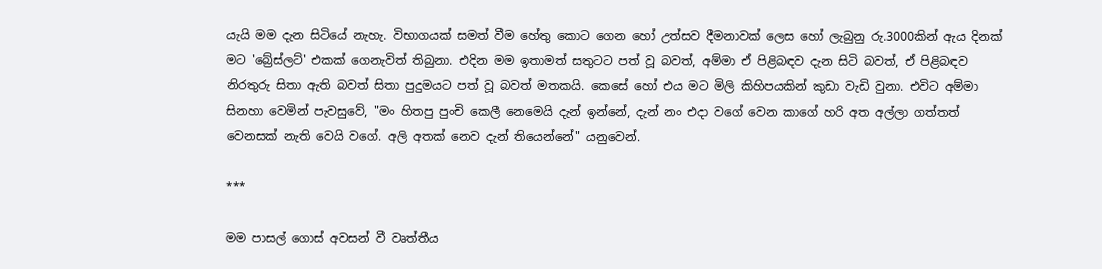යැයි මම දැන සිටියේ නැහැ. විභාගයක් සමත් වීම හේතු කොට ගෙන හෝ උත්සව දීමනාවක් ලෙස හෝ ලැබුනු රු.3000කින් ඇය දිනක් මට 'බ්‍රේස්ලට්' එකක් ගෙනැවිත් තිබුනා. එදින මම ඉතාමත් සතුටට පත් වූ බවත්, අම්මා ඒ පිළිබඳව දැන සිටි බවත්, ඒ පිළිබඳව නිරතුරු සිතා ඇති බවත් සිතා පුදුමයට පත් වූ බවත් මතකයි. කෙසේ හෝ එය මට මිලි කිහිපයකින් කුඩා වැඩි වුනා. එවිට අම්මා සිනහා වෙමින් පැවසුවේ, "මං හිතපු පුංචි කෙලී නෙමෙයි දැන් ඉන්නේ, දැන් නං එදා වගේ වෙන කාගේ හරි අත අල්ලා ගත්තත් වෙනසක් නැති වෙයි වගේ. අලි අතක් නෙව දැන් තියෙන්නේ" යනුවෙන්.

***

මම පාසල් ගොස් අවසන් වී වෘත්තීය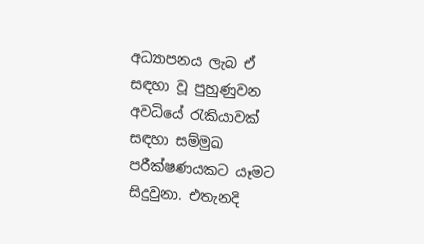අධ්‍යාපනය ලැබ ඒ සඳහා වූ පුහුණුවන අවධියේ රැකියාවක් සඳහා සම්මුඛ පරීක්ෂණයකට යෑමට සිදුවුනා. එතැනදි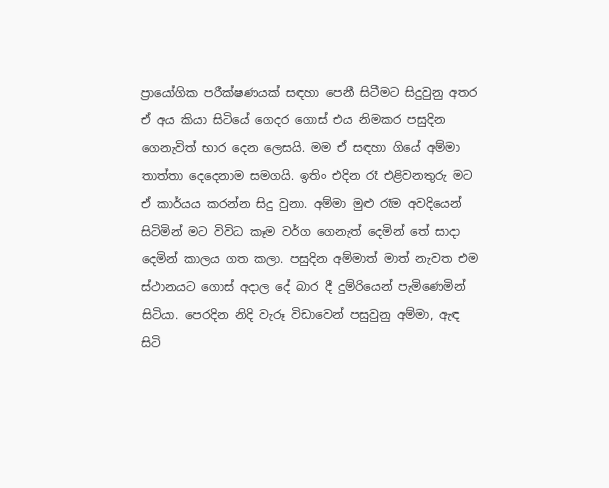ප්‍රායෝගික පරීක්ෂණයක් සඳහා පෙනී සිටීමට සිදුවුනු අතර ඒ අය කියා සිටියේ ගෙදර ගොස් එය නිමකර පසුදින ගෙනැවිත් භාර දෙන ලෙසයි. මම ඒ සඳහා ගියේ අම්මා තාත්තා දෙදෙනාම සමගයි. ඉතිං එදින රෑ එළිවනතුරු මට ඒ කාර්යය කරන්න සිදු වුනා. අම්මා මුළු රෑම අවදියෙන් සිටිමින් මට විවිධ කෑම වර්ග ගෙනැත් දෙමින් තේ සාදා දෙමින් කාලය ගත කලා. පසුදින අම්මාත් මාත් නැවත එම ස්ථානයට ගොස් අදාල දේ බාර දී දුම්රියෙන් පැමිණෙමින් සිටියා. පෙරදින නිදි වැරූ විඩාවෙන් පසුවුනු අම්මා, ඇඳ සිටි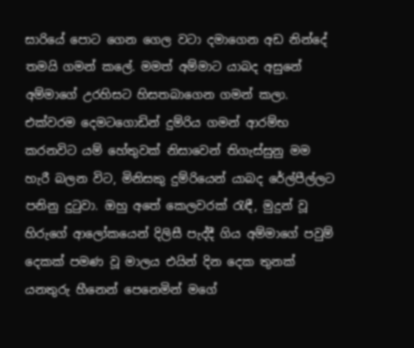සාරියේ පොට ගෙන ගෙල වටා දමාගෙන අඩ නින්දේ තමයි ගමන් කලේ. මමත් අම්මාට යාබද අසුනේ අම්මාගේ උරහිසට හිසතබාගෙන ගමන් කලා. එක්වරම දෙමටගොඩින් දුම්රිය ගමන් ආරම්භ කරනවිට යම් හේතුවක් නිසාවෙන් තිගැස්සුනු මම හැරී බලන විට, මිනිසකු දුම්රියෙන් යාබද රේල්පීල්ලට පනිනු දුටුවා. ඔහු අතේ කෙලවරක් රැඳී, මුදුන් වූ හිරුගේ ආලෝකයෙන් දිලිසී පැද්දී ගිය අම්මාගේ පවුම් දෙකක් පමණ වූ මාලය එයින් දින දෙක තුනක් යනතුරු හීනෙන් පෙනෙමින් මගේ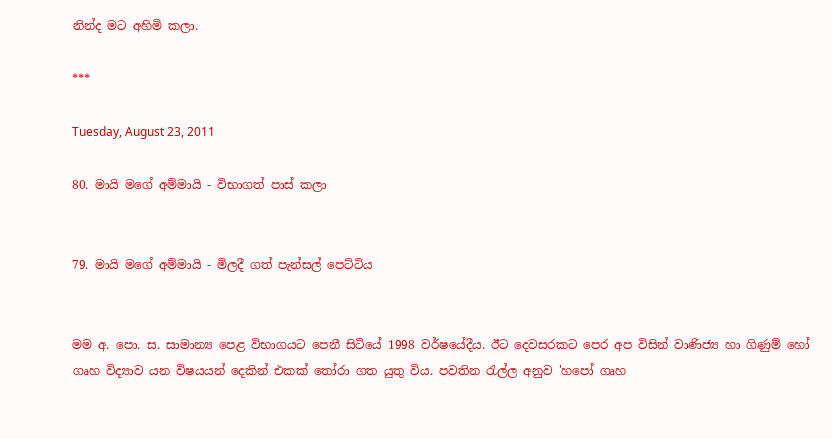නින්ද මට අහිමි කලා.

***

Tuesday, August 23, 2011

80. මායි මගේ අම්මායි - විභාගත් පාස් කලා


79. මායි මගේ අම්මායි - මිලදී ගත් පැන්සල් පෙට්ටිය


මම අ. පො. ස. සාමාන්‍ය පෙළ විභාගයට පෙනී සිටියේ 1998 වර්ෂයේදීය. ඊට දෙවසරකට පෙර අප විසින් වාණිජ්‍ය හා ගිණුම් හෝ ගෘහ විද්‍යාව යන විෂයයන් දෙකින් එකක් තෝරා ගත යුතු විය. පවතින රැල්ල අනුව 'හපෝ ගෘහ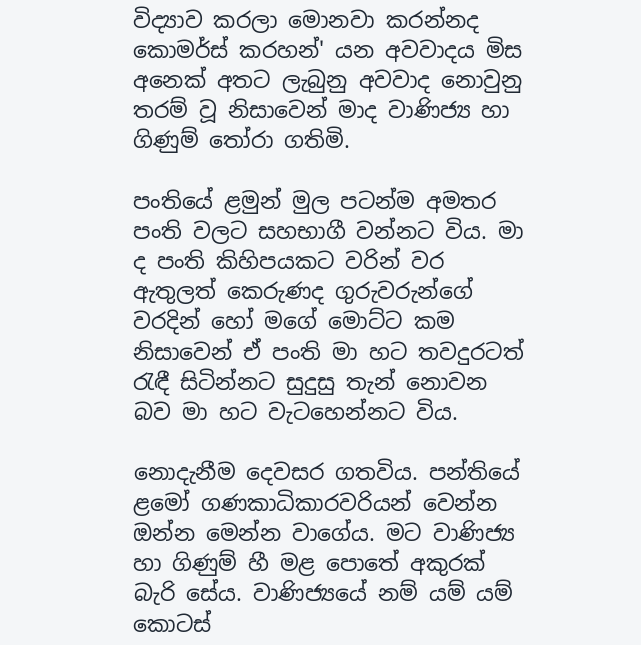විද්‍යාව කරලා මොනවා කරන්නද කොමර්ස් කරහන්' යන අවවාදය මිස අනෙක් අතට ලැබුනු අවවාද නොවුනු තරම් වූ නිසාවෙන් මාද වාණිජ්‍ය හා ගිණුම් තෝරා ගතිමි.

පංතියේ ළමුන් මුල පටන්ම අමතර පංති වලට සහභාගී වන්නට විය. මා ද පංති කිහිපයකට වරින් වර ඇතුලත් කෙරුණද ගුරුවරුන්ගේ වරදින් හෝ මගේ මොට්ට කම නිසාවෙන් ඒ පංති මා හට තවදුරටත් රැඳී සිටින්නට සුදුසු තැන් නොවන බව මා හට වැටහෙන්නට විය.

නොදැනීම දෙවසර ගතවිය. පන්තියේ ළමෝ ගණකාධිකාරවරියන් වෙන්න ඔන්න මෙන්න වාගේය. මට වාණිජ්‍ය හා ගිණුම් හී මළ පොතේ අකුරක් බැරි සේය. වාණිජ්‍යයේ නම් යම් යම් කොටස්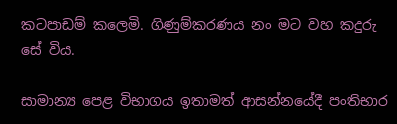කටපාඩම් කලෙමි. ගිණුම්කරණය නං මට වහ කදුරු සේ විය.

සාමාන්‍ය පෙළ විභාගය ඉතාමත් ආසන්නයේදී පංතිභාර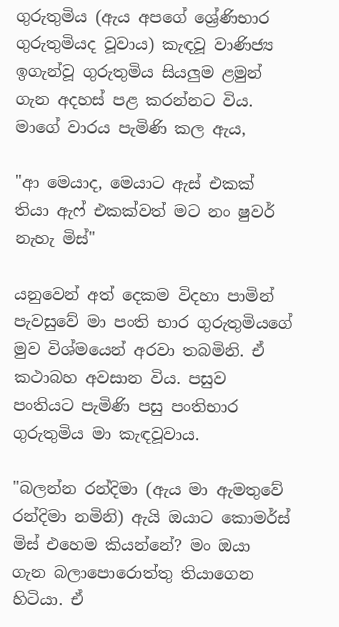ගුරුතුමිය (ඇය අපගේ ශ්‍රේණිභාර ගුරුතුමියද වූවාය) කැඳවූ වාණිජ්‍ය ඉගැන්වූ ගුරුතුමිය සියලුම ළමුන් ගැන අදහස් පළ කරන්නට විය. මාගේ වාරය පැමිණි කල ඇය,

"ආ මෙයාද, මෙයාට ඇස් එකක් තියා ඇෆ් එකක්වත් මට නං ෂුවර් නැහැ මිස්"

යනුවෙන් අත් දෙකම විදහා පාමින් පැවසුවේ මා පංති භාර ගුරුතුමියගේ මුව විශ්මයෙන් අරවා තබමිනි. ඒ කථාබහ අවසාන විය. පසුව පංතියට පැමිණි පසු පංතිභාර ගුරුතුමිය මා කැඳවූවාය.

"බලන්න රන්දිමා (ඇය මා ඇමතුවේ රන්දිමා නමිනි) ඇයි ඔයාට කොමර්ස් මිස් එහෙම කියන්නේ? මං ඔයා ගැන බලාපොරොත්තු තියාගෙන හිටියා. ඒ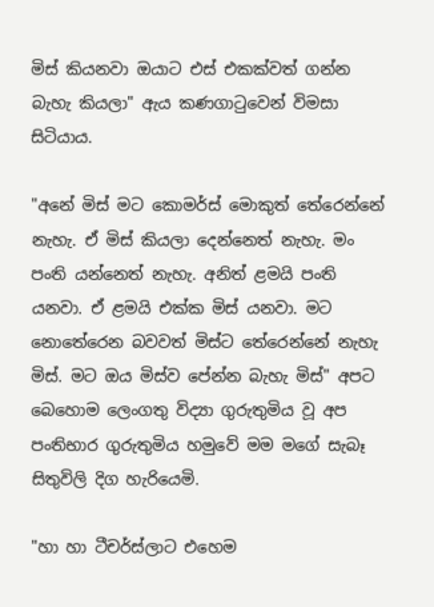මිස් කියනවා ඔයාට එස් එකක්වත් ගන්න බැහැ කියලා" ඇය කණගාටුවෙන් විමසා සිටියාය.

"අනේ මිස් මට කොමර්ස් මොකුත් තේරෙන්නේ නැහැ. ඒ මිස් කියලා දෙන්නෙත් නැහැ. මං පංති යන්නෙත් නැහැ. අනිත් ළමයි පංති යනවා. ඒ ළමයි එක්ක මිස් යනවා. මට නොතේරෙන බවවත් මිස්ට තේරෙන්නේ නැහැ මිස්. මට ඔය මිස්ව පේන්න බැහැ මිස්" අපට බෙහොම ලෙංගතු විද්‍යා ගුරුතුමිය වූ අප පංතිභාර ගුරුතුමිය හමුවේ මම මගේ සැබෑ සිතුවිලි දිග හැරියෙමි.

"හා හා ටීචර්ස්ලාට එහෙම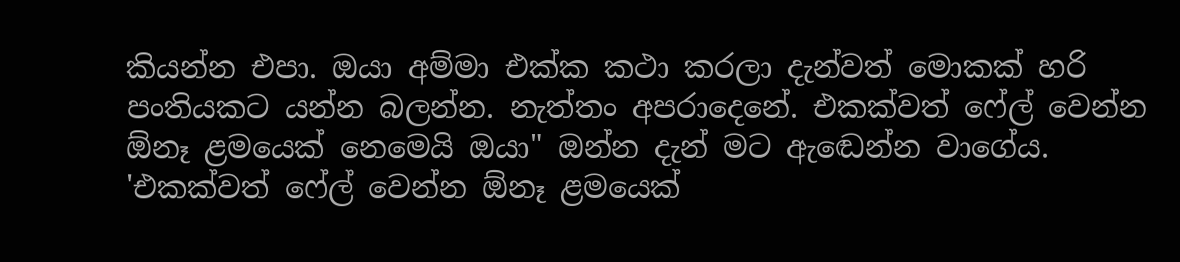කියන්න එපා. ඔයා අම්මා එක්ක කථා කරලා දැන්වත් මොකක් හරි පංතියකට යන්න බලන්න. නැත්තං අපරාදෙනේ. එකක්වත් ෆේල් වෙන්න ඕනෑ ළමයෙක් නෙමෙයි ඔයා" ඔන්න දැන් මට ඇඬෙන්න වාගේය. 'එකක්වත් ෆේල් වෙන්න ඕනෑ ළමයෙක්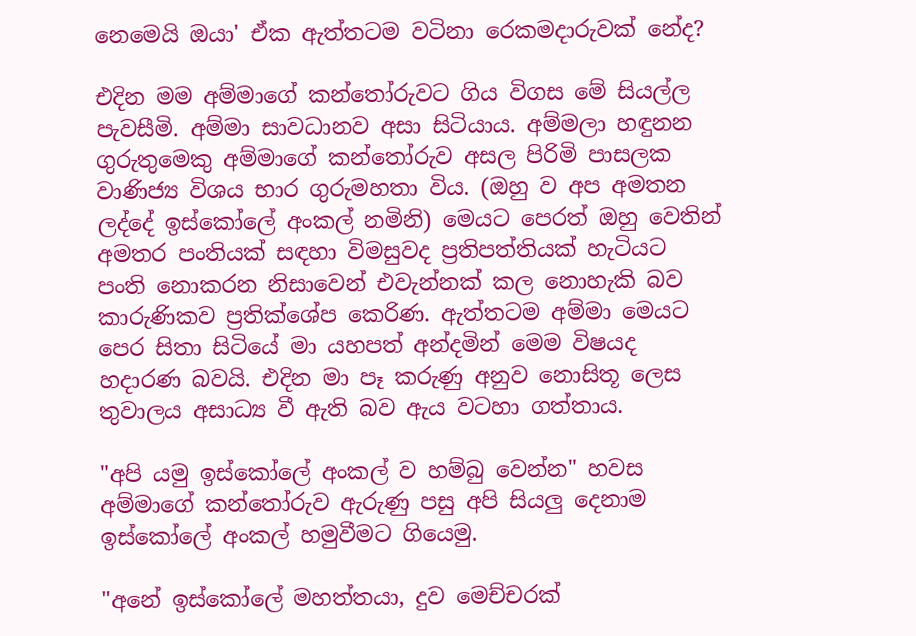නෙමෙයි ඔයා' ඒක ඇත්තටම වටිනා රෙකමදාරුවක් නේද?

එදින මම අම්මාගේ කන්තෝරුවට ගිය විගස මේ සියල්ල පැවසීමි. අම්මා සාවධානව අසා සිටියාය. අම්මලා හඳුනන ගුරුතුමෙකු අම්මාගේ කන්තෝරුව අසල පිරිමි පාසලක වාණිජ්‍ය විශය භාර ගුරුමහතා විය. (ඔහු ව අප අමතන ලද්දේ ඉස්කෝලේ අංකල් නමිනි) මෙයට පෙරත් ඔහු වෙතින් අමතර පංතියක් සඳහා විමසුවද ප්‍රතිපත්තියක් හැටියට පංති නොකරන නිසාවෙන් එවැන්නක් කල නොහැකි බව කාරුණිකව ප්‍රතික්ශේප කෙරිණ. ඇත්තටම අම්මා මෙයට පෙර සිතා සිටියේ මා යහපත් අන්දමින් මෙම විෂයද හදාරණ බවයි. එදින මා පෑ කරුණු අනුව නොසිතූ ලෙස තුවාලය අසාධ්‍ය වී ඇති බව ඇය වටහා ගත්තාය.

"අපි යමු ඉස්කෝලේ අංකල් ව හම්බු වෙන්න" හවස අම්මාගේ කන්තෝරුව ඇරුණු පසු අපි සියලු දෙනාම ඉස්කෝලේ අංකල් හමුවීමට ගියෙමු.

"අනේ ඉස්කෝලේ මහත්තයා, දුව මෙච්චරක්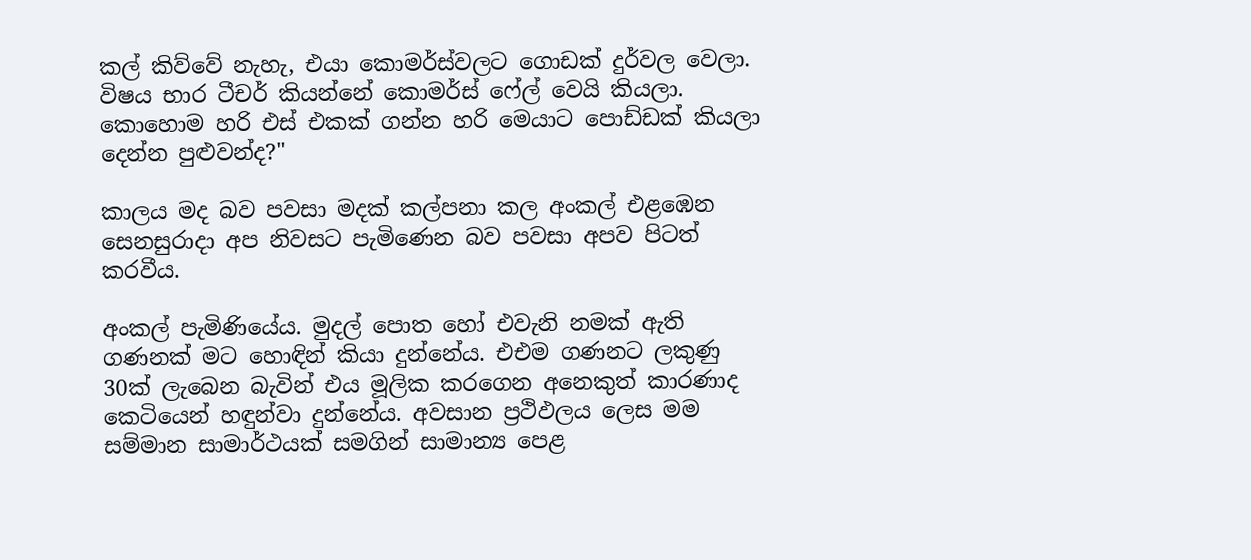කල් කිව්වේ නැහැ, එයා කොමර්ස්වලට ගොඩක් දුර්වල වෙලා. විෂය භාර ටීචර් කියන්නේ කොමර්ස් ෆේල් වෙයි කියලා. කොහොම හරි එස් එකක් ගන්න හරි මෙයාට පොඩ්ඩක් කියලා දෙන්න පුළුවන්ද?"

කාලය මද බව පවසා මදක් කල්පනා කල අංකල් එළඹෙන සෙනසුරාදා අප නිවසට පැමිණෙන බව පවසා අපව පිටත් කරවීය.

අංකල් පැමිණියේය. මුදල් පොත හෝ එවැනි නමක් ඇති ගණනක් මට හොඳින් කියා දුන්නේය. එඑම ගණනට ලකුණු 30ක් ලැබෙන බැවින් එය මූලික කරගෙන අනෙකුත් කාරණාද කෙටියෙන් හඳුන්වා දුන්නේය. අවසාන ප්‍රථිඵලය ලෙස මම සම්මාන සාමාර්ථයක් සමගින් සාමාන්‍ය පෙළ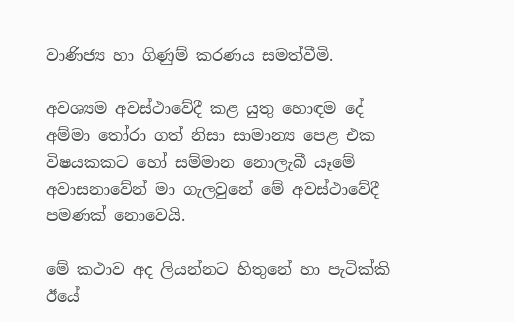වාණිජ්‍ය හා ගිණුම් කරණය සමත්වීමි.

අවශ්‍යම අවස්ථාවේදී කළ යුතු හොඳම දේ අම්මා තෝරා ගත් නිසා සාමාන්‍ය පෙළ එක විෂයකකට හෝ සම්මාන නොලැබී යෑමේ අවාසනාවේන් මා ගැලවුනේ මේ අවස්ථාවේදී පමණක් නොවෙයි.

මේ කථාව අද ලියන්නට හිතුනේ හා පැටික්කි ඊයේ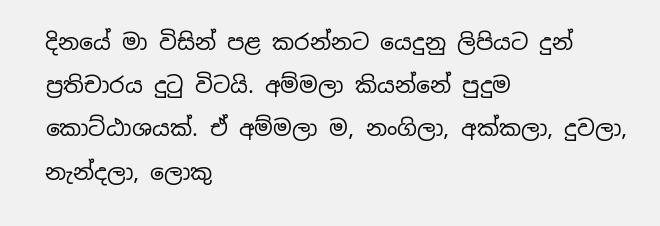දිනයේ මා විසින් පළ කරන්නට යෙදුනු ලිපියට දුන් ප්‍රතිචාරය දුටු විටයි. අම්මලා කියන්නේ පුදුම කොට්ඨාශයක්. ඒ අම්මලා ම, නංගිලා, අක්කලා, දුවලා, නැන්දලා, ලොකු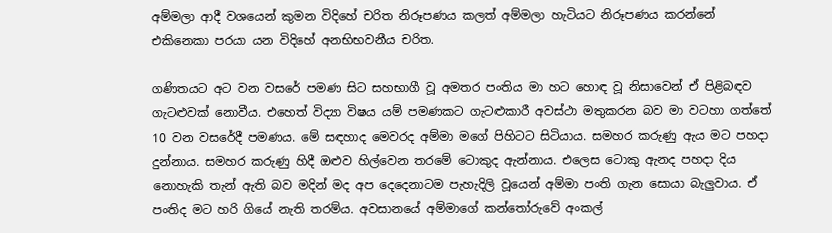අම්මලා ආදී වශයෙන් කුමන විදිහේ චරිත නිරූපණය කලත් අම්මලා හැටියට නිරූපණය කරන්නේ එකිනෙකා පරයා යන විදිහේ අනභිභවනීය චරිත.

ගණිතයට අට වන වසරේ පමණ සිට සහභාගී වූ අමතර පංතිය මා හට හොඳ වූ නිසාවෙන් ඒ පිළිබඳව ගැටළුවක් නොවීය. එහෙත් විද්‍යා විෂය යම් පමණකට ගැටළුකාරී අවස්ථා මතුකරන බව මා වටහා ගත්තේ 10 වන වසරේදී පමණය. මේ සඳහාද මෙවරද අම්මා මගේ පිහිටට සිටියාය. සමහර කරුණු ඇය මට පහදා දුන්නාය. සමහර කරුණු හිදී ඔළුව හිල්වෙන තරමේ ටොකුද ඇන්නාය. එලෙස ටොකු ඇනද පහදා දිය නොහැකි තැන් ඇති බව මදින් මද අප දෙදෙනාටම පැහැදිලි වූයෙන් අම්මා පංති ගැන සොයා බැලුවාය. ඒ පංතිද මට හරි ගියේ නැති තරම්ය. අවසානයේ අම්මාගේ කන්තෝරුවේ අංකල්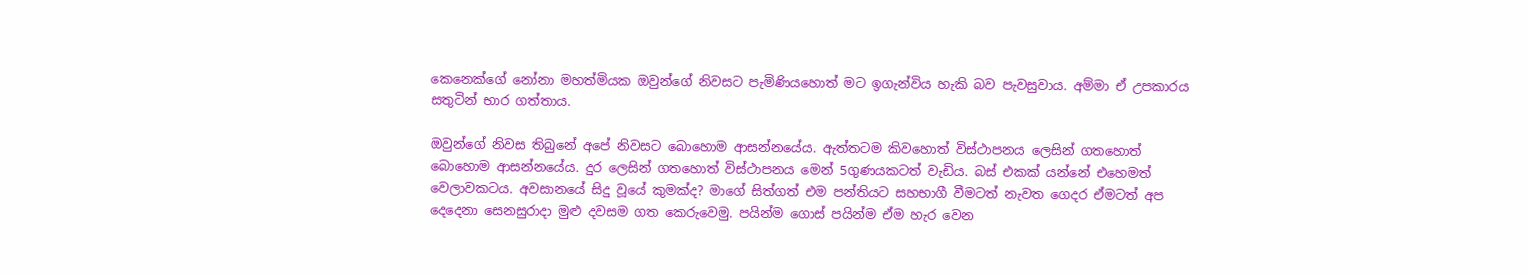කෙනෙක්ගේ නෝනා මහත්මියක ඔවුන්ගේ නිවසට පැමිණියහොත් මට ඉගැන්විය හැකි බව පැවසුවාය. අම්මා ඒ උපකාරය සතුටින් භාර ගත්තාය.

ඔවුන්ගේ නිවස තිබුනේ අපේ නිවසට බොහොම ආසන්නයේය. ඇත්තටම කිවහොත් විස්ථාපනය ලෙසින් ගතහොත් බොහොම ආසන්නයේය. දුර ලෙසින් ගතහොත් විස්ථාපනය මෙන් 5ගුණයකටත් වැඩිය. බස් එකක් යන්නේ එහෙමත් වෙලාවකටය. අවසාන‍යේ සිදු වූයේ කුමක්ද? මාගේ සිත්ගත් එම පන්තියට සහභාගී වීමටත් නැවත ගෙදර ඒමටත් අප දෙදෙනා සෙනසුරාදා මුළු දවසම ගත කෙරුවෙමු. පයින්ම ගොස් පයින්ම ඒම හැර වෙන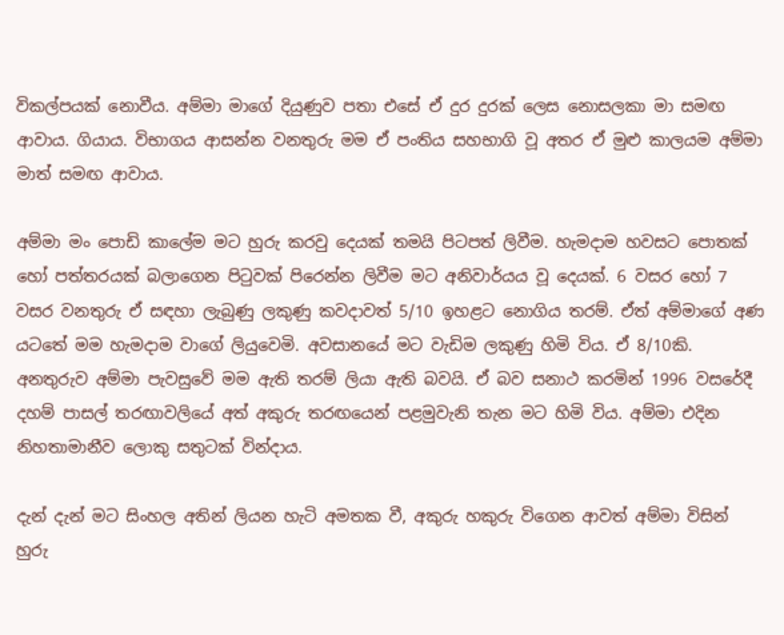විකල්පයක් නොවීය. අම්මා මාගේ දියුණුව පතා එසේ ඒ දුර දුරක් ලෙස නොසලකා මා සමඟ ආවාය. ගියාය. විභාගය ආසන්න වනතුරු මම ඒ පංතිය සහභාගි වූ අතර ඒ මුළු කාලයම අම්මා මාත් සමඟ ආවාය.

අම්මා මං පොඩි කාලේම මට හුරු කරවු දෙයක් තමයි පිටපත් ලිවීම. හැමදාම හවසට පොතක් හෝ පත්තරයක් බලාගෙන ‍පිටුවක් පිරෙන්න ලිවීම මට අනිවාර්යය වූ දෙයක්. 6 වසර හෝ 7 වසර වනතුරු ඒ සඳහා ලැබුණු ලකුණු කවදාවත් 5/10 ඉහළට නොගිය තරම්. ඒත් අම්මාගේ අණ යටතේ මම හැමදාම වාගේ ලියුවෙමි. අවසානයේ මට වැඩිම ලකුණු හිමි විය. ඒ 8/10කි. අනතුරුව අම්මා පැවසුවේ මම ඇති තරම් ලියා ඇති බවයි. ඒ බව සනාථ කරමින් 1996 වසරේදී දහම් පාසල් තරඟාවලියේ අත් අකුරු තරඟයෙන් පළමුවැනි තැන මට හිමි විය. අම්මා එදින නිහතාමානීව ලොකු සතුටක් වින්දාය.

දැන් දැන් මට සිංහල අතින් ලියන හැටි අමතක වී, අකුරු හකුරු විගෙන ආවත් අම්මා විසින් හුරු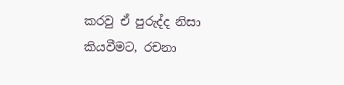කරවු ඒ පුරුද්ද නිසා කියවීමට, රචනා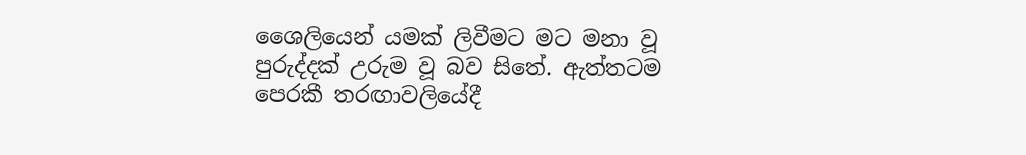ශෛලියෙන් යමක් ලිවීමට මට මනා වූ පුරුද්දක් උරුම වූ බව සිතේ. ඇත්තටම පෙරකී තරඟාවලියේදී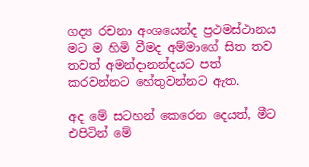ගද්‍ය රචනා අංශයෙන්ද ප්‍රථමස්ථානය මට ම හිමි වීමද අම්මාගේ සිත තව තවත් අමන්දානන්දයට පත් කරවන්නට හේතුවන්නට ඇත.

අද මේ සටහන් කෙරෙන දෙයත්, මීට එපිටින් මේ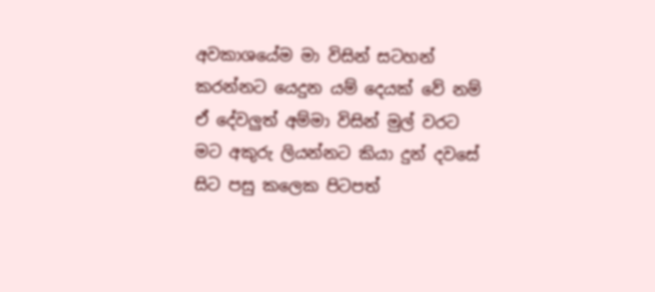අවකාශයේම මා විසින් සටහන් කරන්නට යෙදුන යම් දෙයක් වේ නම් ඒ දේවලුත් අම්මා විසින් මුල් වරට මට අකුරු ලියන්නට කියා දුන් දවසේ සිට පසු කලෙක පිටපත්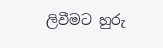ලිවීමට හුරු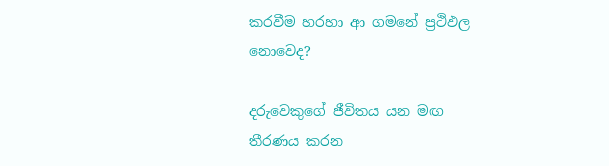කරවීම හරහා ආ ගමනේ ප්‍රථිඵල නොවෙද?

දරුවෙකුගේ ජීවිතය යන මඟ තීරණය කරන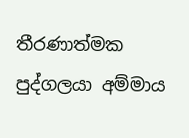තීරණාත්මක පුද්ගලයා අම්මාය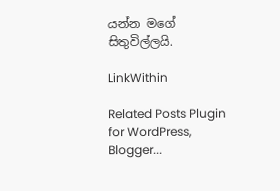යන්න මගේ සිතුවිල්ලයි.

LinkWithin

Related Posts Plugin for WordPress, Blogger...